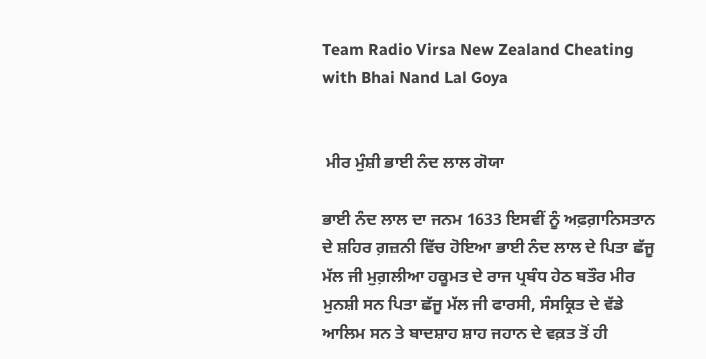Team Radio Virsa New Zealand Cheating with Bhai Nand Lal Goya


 ਮੀਰ ਮੁੰਸ਼ੀ ਭਾਈ ਨੰਦ ਲਾਲ ਗੋਯਾ

ਭਾਈ ਨੰਦ ਲਾਲ ਦਾ ਜਨਮ 1633 ਇਸਵੀਂ ਨੂੰ ਅਫ਼ਗ਼ਾਨਿਸਤਾਨ ਦੇ ਸ਼ਹਿਰ ਗ਼ਜ਼ਨੀ ਵਿੱਚ ਹੋਇਆ ਭਾਈ ਨੰਦ ਲਾਲ ਦੇ ਪਿਤਾ ਛੱਜੂ ਮੱਲ ਜੀ ਮੁਗ਼ਲੀਆ ਹਕੂਮਤ ਦੇ ਰਾਜ ਪ੍ਰਬੰਧ ਹੇਠ ਬਤੌਰ ਮੀਰ ਮੁਨਸ਼ੀ ਸਨ ਪਿਤਾ ਛੱਜੂ ਮੱਲ ਜੀ ਫਾਰਸੀ, ਸੰਸਕ੍ਰਿਤ ਦੇ ਵੱਡੇ ਆਲਿਮ ਸਨ ਤੇ ਬਾਦਸ਼ਾਹ ਸ਼ਾਹ ਜਹਾਨ ਦੇ ਵਕ਼ਤ ਤੋਂ ਹੀ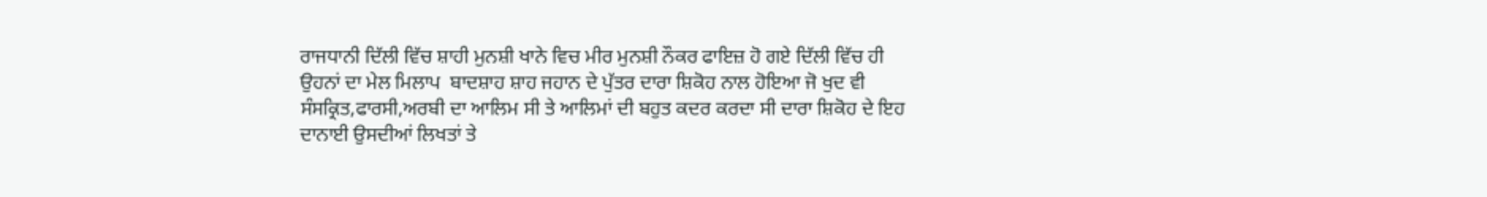ਰਾਜਧਾਨੀ ਦਿੱਲੀ ਵਿੱਚ ਸ਼ਾਹੀ ਮੁਨਸ਼ੀ ਖਾਨੇ ਵਿਚ ਮੀਰ ਮੁਨਸ਼ੀ ਨੌਕਰ ਫਾਇਜ਼ ਹੋ ਗਏ ਦਿੱਲੀ ਵਿੱਚ ਹੀ ਉਹਨਾਂ ਦਾ ਮੇਲ ਮਿਲਾਪ  ਬਾਦਸ਼ਾਹ ਸ਼ਾਹ ਜਹਾਨ ਦੇ ਪੁੱਤਰ ਦਾਰਾ ਸ਼ਿਕੋਹ ਨਾਲ ਹੋਇਆ ਜੋ ਖੁਦ ਵੀ ਸੰਸਕ੍ਰਿਤ,ਫਾਰਸੀ,ਅਰਬੀ ਦਾ ਆਲਿਮ ਸੀ ਤੇ ਆਲਿਮਾਂ ਦੀ ਬਹੁਤ ਕਦਰ ਕਰਦਾ ਸੀ ਦਾਰਾ ਸ਼ਿਕੋਹ ਦੇ ਇਹ ਦਾਨਾਈ ਉਸਦੀਆਂ ਲਿਖਤਾਂ ਤੇ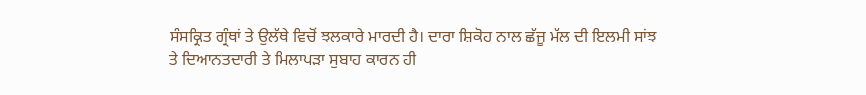ਸੰਸਕ੍ਰਿਤ ਗ੍ਰੰਥਾਂ ਤੇ ਉਲੱਥੇ ਵਿਚੋਂ ਝਲਕਾਰੇ ਮਾਰਦੀ ਹੈ। ਦਾਰਾ ਸ਼ਿਕੋਹ ਨਾਲ ਛੱਜੂ ਮੱਲ ਦੀ ਇਲਮੀ ਸਾਂਝ ਤੇ ਦਿਆਨਤਦਾਰੀ ਤੇ ਮਿਲਾਪੜਾ ਸੁਬਾਹ ਕਾਰਨ ਹੀ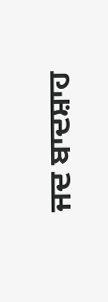ਜਦ ਬਾਦਸ਼ਾਹ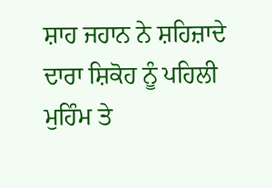ਸ਼ਾਹ ਜਹਾਨ ਨੇ ਸ਼ਹਿਜ਼ਾਦੇ ਦਾਰਾ ਸ਼ਿਕੋਹ ਨੂੰ ਪਹਿਲੀ ਮੁਹਿੰਮ ਤੇ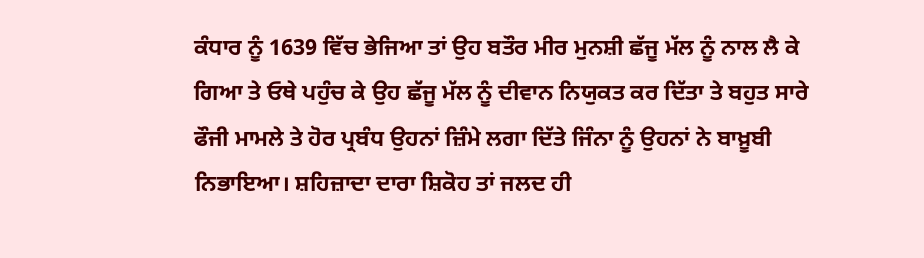ਕੰਧਾਰ ਨੂੰ 1639 ਵਿੱਚ ਭੇਜਿਆ ਤਾਂ ਉਹ ਬਤੌਰ ਮੀਰ ਮੁਨਸ਼ੀ ਛੱਜੂ ਮੱਲ ਨੂੰ ਨਾਲ ਲੈ ਕੇ ਗਿਆ ਤੇ ਓਥੇ ਪਹੁੰਚ ਕੇ ਉਹ ਛੱਜੂ ਮੱਲ ਨੂੰ ਦੀਵਾਨ ਨਿਯੁਕਤ ਕਰ ਦਿੱਤਾ ਤੇ ਬਹੁਤ ਸਾਰੇ ਫੌਜੀ ਮਾਮਲੇ ਤੇ ਹੋਰ ਪ੍ਰਬੰਧ ਉਹਨਾਂ ਜ਼ਿੰਮੇ ਲਗਾ ਦਿੱਤੇ ਜਿੰਨਾ ਨੂੰ ਉਹਨਾਂ ਨੇ ਬਾਖ਼ੂਬੀ ਨਿਭਾਇਆ। ਸ਼ਹਿਜ਼ਾਦਾ ਦਾਰਾ ਸ਼ਿਕੋਹ ਤਾਂ ਜਲਦ ਹੀ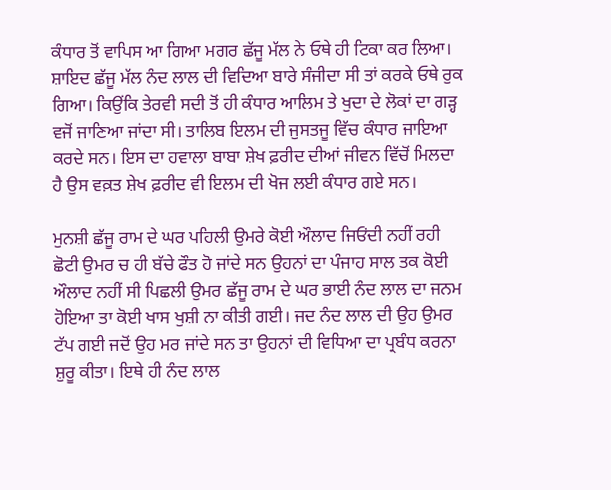ਕੰਧਾਰ ਤੋਂ ਵਾਪਿਸ ਆ ਗਿਆ ਮਗਰ ਛੱਜੂ ਮੱਲ ਨੇ ਓਥੇ ਹੀ ਟਿਕਾ ਕਰ ਲਿਆ। ਸ਼ਾਇਦ ਛੱਜੂ ਮੱਲ ਨੰਦ ਲਾਲ ਦੀ ਵਿਦਿਆ ਬਾਰੇ ਸੰਜੀਦਾ ਸੀ ਤਾਂ ਕਰਕੇ ਓਥੇ ਰੁਕ ਗਿਆ। ਕਿਉਂਕਿ ਤੇਰਵੀ ਸਦੀ ਤੋਂ ਹੀ ਕੰਧਾਰ ਆਲਿਮ ਤੇ ਖੁਦਾ ਦੇ ਲੋਕਾਂ ਦਾ ਗੜ੍ਹ ਵਜੋਂ ਜਾਣਿਆ ਜਾਂਦਾ ਸੀ। ਤਾਲਿਬ ਇਲਮ ਦੀ ਜੁਸਤਜੂ ਵਿੱਚ ਕੰਧਾਰ ਜਾਇਆ ਕਰਦੇ ਸਨ। ਇਸ ਦਾ ਹਵਾਲਾ ਬਾਬਾ ਸ਼ੇਖ ਫ਼ਰੀਦ ਦੀਆਂ ਜੀਵਨ ਵਿੱਚੋਂ ਮਿਲਦਾ ਹੈ ਉਸ ਵਕ਼ਤ ਸ਼ੇਖ ਫ਼ਰੀਦ ਵੀ ਇਲਮ ਦੀ ਖੋਜ ਲਈ ਕੰਧਾਰ ਗਏ ਸਨ।

ਮੁਨਸ਼ੀ ਛੱਜੂ ਰਾਮ ਦੇ ਘਰ ਪਹਿਲੀ ਉਮਰੇ ਕੋਈ ਔਲਾਦ ਜਿਓਂਦੀ ਨਹੀਂ ਰਹੀ ਛੋਟੀ ਉਮਰ ਚ ਹੀ ਬੱਚੇ ਫੌਤ ਹੋ ਜਾਂਦੇ ਸਨ ਉਹਨਾਂ ਦਾ ਪੰਜਾਹ ਸਾਲ ਤਕ ਕੋਈ ਔਲਾਦ ਨਹੀਂ ਸੀ ਪਿਛਲੀ ਉਮਰ ਛੱਜੂ ਰਾਮ ਦੇ ਘਰ ਭਾਈ ਨੰਦ ਲਾਲ ਦਾ ਜਨਮ ਹੋਇਆ ਤਾ ਕੋਈ ਖਾਸ ਖੁਸ਼ੀ ਨਾ ਕੀਤੀ ਗਈ। ਜਦ ਨੰਦ ਲਾਲ ਦੀ ਉਹ ਉਮਰ ਟੱਪ ਗਈ ਜਦੋਂ ਉਹ ਮਰ ਜਾਂਦੇ ਸਨ ਤਾ ਉਹਨਾਂ ਦੀ ਵਿਧਿਆ ਦਾ ਪ੍ਰਬੰਧ ਕਰਨਾ ਸ਼ੁਰੂ ਕੀਤਾ। ਇਥੇ ਹੀ ਨੰਦ ਲਾਲ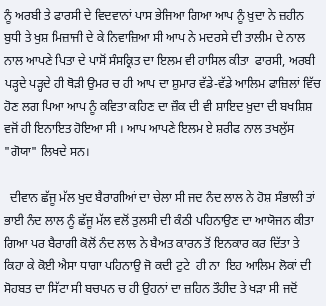ਨੂੰ ਅਰਬੀ ਤੇ ਫਾਰਸੀ ਦੇ ਵਿਦਵਾਨਾਂ ਪਾਸ ਭੇਜਿਆ ਗਿਆ ਆਪ ਨੂੰ ਖ਼ੁਦਾ ਨੇ ਜ਼ਹੀਨ ਬੁਧੀ ਤੇ ਖੁਸ਼ ਮਿਜ਼ਾਜੀ ਦੇ ਕੇ ਨਿਵਾਜ਼ਿਆ ਸੀ ਆਪ ਨੇ ਮਦਰਸੇ ਦੀ ਤਾਲੀਮ ਦੇ ਨਾਲ ਨਾਲ ਆਪਣੇ ਪਿਤਾ ਦੇ ਪਾਸੋਂ ਸੰਸਕ੍ਰਿਤ ਦਾ ਇਲਮ ਵੀ ਹਾਸਿਲ ਕੀਤਾ  ਫਾਰਸੀ, ਅਰਬੀ ਪੜ੍ਹਦੇ ਪੜ੍ਹਦੇ ਹੀ ਥੋੜੀ ਉਮਰ ਚ ਹੀ ਆਪ ਦਾ ਸ਼ੁਮਾਰ ਵੱਡੇ-ਵੱਡੇ ਆਲਿਮ ਫਾਜ਼ਿਲਾਂ ਵਿੱਚ  ਹੋਣ ਲਗ ਪਿਆ ਆਪ ਨੂੰ ਕਵਿਤਾ ਕਹਿਣ ਦਾ ਜ਼ੌਕ ਦੀ ਵੀ ਸ਼ਾਇਦ ਖ਼ੁਦਾ ਦੀ ਬਖਸ਼ਿਸ਼ ਵਜੋਂ ਹੀ ਇਨਾਇਤ ਹੋਇਆ ਸੀ । ਆਪ ਆਪਣੇ ਇਲਮ ਏ ਸ਼ਰੀਫ ਨਾਲ ਤਖਲੁੱਸ "ਗੋਯਾ" ਲਿਖਦੇ ਸਨ।

  ਦੀਵਾਨ ਛੱਜੂ ਮੱਲ ਖੁਦ ਬੈਰਾਗੀਆਂ ਦਾ ਚੇਲਾ ਸੀ ਜਦ ਨੰਦ ਲਾਲ ਨੇ ਹੋਸ਼ ਸੰਭਾਲੀ ਤਾਂ ਭਾਈ ਨੰਦ ਲਾਲ ਨੂੰ ਛੱਜੂ ਮੱਲ ਵਲੋਂ ਤੁਲਸੀ ਦੀ ਕੰਠੀ ਪਹਿਨਾਉਣ ਦਾ ਆਯੋਜਨ ਕੀਤਾ ਗਿਆ ਪਰ ਬੈਰਾਗੀ ਕੋਲੋਂ ਨੰਦ ਲਾਲ ਨੇ ਬੈਅਤ ਕਾਰਨ ਤੋਂ ਇਨਕਾਰ ਕਰ ਦਿੱਤਾ ਤੇ ਕਿਹਾ ਕੇ ਕੋਈ ਐਸਾ ਧਾਗਾ ਪਹਿਨਾਉ ਜੋ ਕਦੀ ਟੁਟੇ  ਹੀ ਨਾ  ਇਹ ਆਲਿਮ ਲੋਕਾਂ ਦੀ ਸੋਹਬਤ ਦਾ ਸਿੱਟਾ ਸੀ ਬਚਪਨ ਚ ਹੀ ਉਹਨਾਂ ਦਾ ਜ਼ਹਿਨ ਤੌਹੀਦ ਤੇ ਖੜਾ ਸੀ ਜਦੋਂ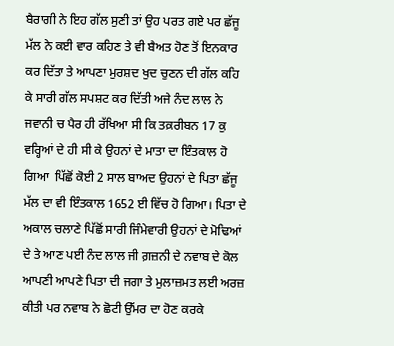ਬੈਰਾਗੀ ਨੇ ਇਹ ਗੱਲ ਸੁਣੀ ਤਾਂ ਉਹ ਪਰਤ ਗਏ ਪਰ ਛੱਜੂ ਮੱਲ ਨੇ ਕਈ ਵਾਰ ਕਹਿਣ ਤੇ ਵੀ ਬੈਅਤ ਹੋਣ ਤੋਂ ਇਨਕਾਰ ਕਰ ਦਿੱਤਾ ਤੇ ਆਪਣਾ ਮੁਰਸ਼ਦ ਖੁਦ ਚੁਣਨ ਦੀ ਗੱਲ ਕਹਿ ਕੇ ਸਾਰੀ ਗੱਲ ਸਪਸ਼ਟ ਕਰ ਦਿੱਤੀ ਅਜੇ ਨੰਦ ਲਾਲ ਨੇ ਜਵਾਨੀ ਚ ਪੈਰ ਹੀ ਰੱਖਿਆ ਸੀ ਕਿ ਤਕ਼ਰੀਬਨ 17 ਕੁ ਵਰ੍ਹਿਆਂ ਦੇ ਹੀ ਸੀ ਕੇ ਉਹਨਾਂ ਦੇ ਮਾਤਾ ਦਾ ਇੰਤਕਾਲ ਹੋ ਗਿਆ  ਪਿੱਛੋਂ ਕੋਈ 2 ਸਾਲ ਬਾਅਦ ਉਹਨਾਂ ਦੇ ਪਿਤਾ ਛੱਜੂ ਮੱਲ ਦਾ ਵੀ ਇੰਤਕਾਲ 1652 ਈ ਵਿੱਚ ਹੋ ਗਿਆ। ਪਿਤਾ ਦੇ ਅਕਾਲ ਚਲਾਣੇ ਪਿੱਛੋਂ ਸਾਰੀ ਜਿੰਮੇਵਾਰੀ ਉਹਨਾਂ ਦੇ ਮੋਢਿਆਂ ਦੇ ਤੇ ਆਣ ਪਈ ਨੰਦ ਲਾਲ ਜੀ ਗ਼ਜ਼ਨੀ ਦੇ ਨਵਾਬ ਦੇ ਕੋਲ ਆਪਣੀ ਆਪਣੇ ਪਿਤਾ ਦੀ ਜਗਾ ਤੇ ਮੁਲਾਜ਼ਮਤ ਲਈ ਅਰਜ਼ ਕੀਤੀ ਪਰ ਨਵਾਬ ਨੇ ਛੋਟੀ ਉੱਮਰ ਦਾ ਹੋਣ ਕਰਕੇ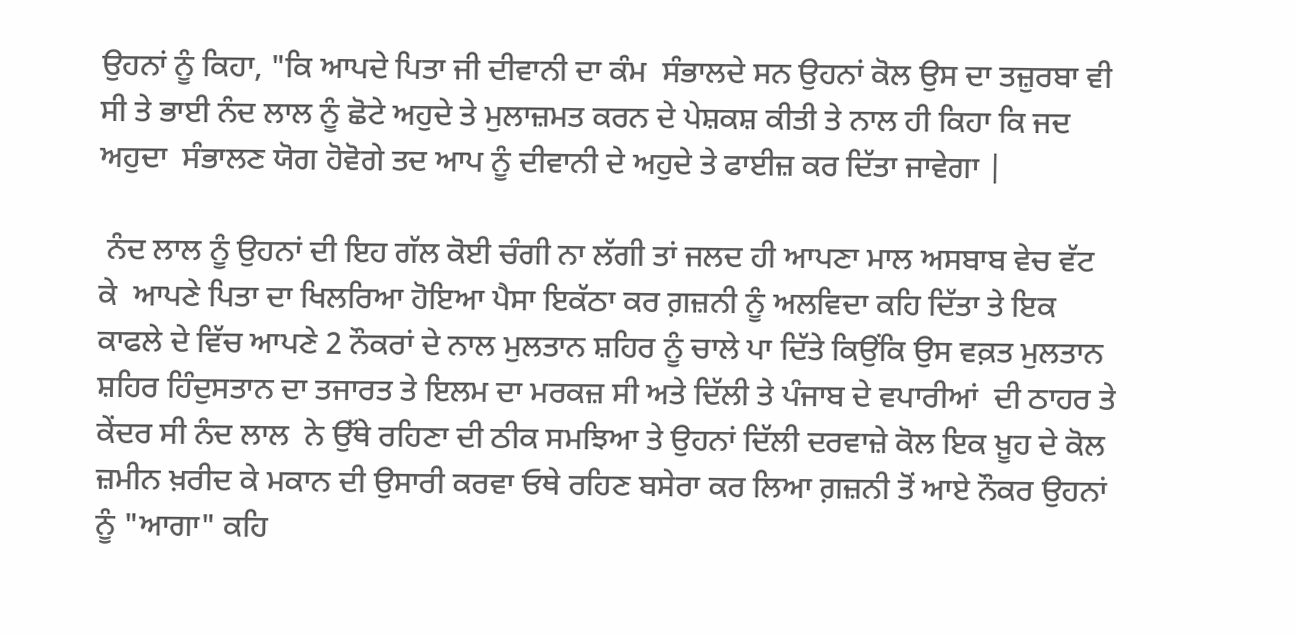ਉਹਨਾਂ ਨੂੰ ਕਿਹਾ, "ਕਿ ਆਪਦੇ ਪਿਤਾ ਜੀ ਦੀਵਾਨੀ ਦਾ ਕੰਮ  ਸੰਭਾਲਦੇ ਸਨ ਉਹਨਾਂ ਕੋਲ ਉਸ ਦਾ ਤਜ਼ੁਰਬਾ ਵੀ ਸੀ ਤੇ ਭਾਈ ਨੰਦ ਲਾਲ ਨੂੰ ਛੋਟੇ ਅਹੁਦੇ ਤੇ ਮੁਲਾਜ਼ਮਤ ਕਰਨ ਦੇ ਪੇਸ਼ਕਸ਼ ਕੀਤੀ ਤੇ ਨਾਲ ਹੀ ਕਿਹਾ ਕਿ ਜਦ ਅਹੁਦਾ  ਸੰਭਾਲਣ ਯੋਗ ਹੋਵੋਗੇ ਤਦ ਆਪ ਨੂੰ ਦੀਵਾਨੀ ਦੇ ਅਹੁਦੇ ਤੇ ਫਾਈਜ਼ ਕਰ ਦਿੱਤਾ ਜਾਵੇਗਾ |

 ਨੰਦ ਲਾਲ ਨੂੰ ਉਹਨਾਂ ਦੀ ਇਹ ਗੱਲ ਕੋਈ ਚੰਗੀ ਨਾ ਲੱਗੀ ਤਾਂ ਜਲਦ ਹੀ ਆਪਣਾ ਮਾਲ ਅਸਬਾਬ ਵੇਚ ਵੱਟ ਕੇ  ਆਪਣੇ ਪਿਤਾ ਦਾ ਖਿਲਰਿਆ ਹੋਇਆ ਪੈਸਾ ਇਕੱਠਾ ਕਰ ਗ਼ਜ਼ਨੀ ਨੂੰ ਅਲਵਿਦਾ ਕਹਿ ਦਿੱਤਾ ਤੇ ਇਕ ਕਾਫਲੇ ਦੇ ਵਿੱਚ ਆਪਣੇ 2 ਨੌਕਰਾਂ ਦੇ ਨਾਲ ਮੁਲਤਾਨ ਸ਼ਹਿਰ ਨੂੰ ਚਾਲੇ ਪਾ ਦਿੱਤੇ ਕਿਉਂਕਿ ਉਸ ਵਕ਼ਤ ਮੁਲਤਾਨ ਸ਼ਹਿਰ ਹਿੰਦੁਸਤਾਨ ਦਾ ਤਜਾਰਤ ਤੇ ਇਲਮ ਦਾ ਮਰਕਜ਼ ਸੀ ਅਤੇ ਦਿੱਲੀ ਤੇ ਪੰਜਾਬ ਦੇ ਵਪਾਰੀਆਂ  ਦੀ ਠਾਹਰ ਤੇ ਕੇਂਦਰ ਸੀ ਨੰਦ ਲਾਲ  ਨੇ ਉੱਥੇ ਰਹਿਣਾ ਦੀ ਠੀਕ ਸਮਝਿਆ ਤੇ ਉਹਨਾਂ ਦਿੱਲੀ ਦਰਵਾਜ਼ੇ ਕੋਲ ਇਕ ਖ਼ੂਹ ਦੇ ਕੋਲ ਜ਼ਮੀਨ ਖ਼ਰੀਦ ਕੇ ਮਕਾਨ ਦੀ ਉਸਾਰੀ ਕਰਵਾ ਓਥੇ ਰਹਿਣ ਬਸੇਰਾ ਕਰ ਲਿਆ ਗ਼ਜ਼ਨੀ ਤੋਂ ਆਏ ਨੌਕਰ ਉਹਨਾਂ ਨੂੰ "ਆਗਾ" ਕਹਿ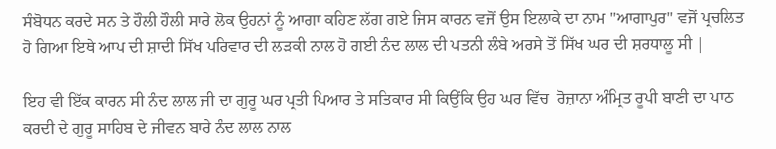ਸੰਬੋਧਨ ਕਰਦੇ ਸਨ ਤੇ ਹੌਲੀ ਹੌਲੀ ਸਾਰੇ ਲੋਕ ਉਹਨਾਂ ਨੂੰ ਆਗਾ ਕਹਿਣ ਲੱਗ ਗਏ ਜਿਸ ਕਾਰਨ ਵਜੋਂ ਉਸ ਇਲਾਕੇ ਦਾ ਨਾਮ "ਆਗਾਪੁਰ" ਵਜੋਂ ਪ੍ਰਚਲਿਤ ਹੋ ਗਿਆ ਇਥੇ ਆਪ ਦੀ ਸ਼ਾਦੀ ਸਿੱਖ ਪਰਿਵਾਰ ਦੀ ਲੜਕੀ ਨਾਲ ਹੋ ਗਈ ਨੰਦ ਲਾਲ ਦੀ ਪਤਨੀ ਲੰਬੇ ਅਰਸੇ ਤੋਂ ਸਿੱਖ ਘਰ ਦੀ ਸ਼ਰਧਾਲੂ ਸੀ |

ਇਹ ਵੀ ਇੱਕ ਕਾਰਨ ਸੀ ਨੰਦ ਲਾਲ ਜੀ ਦਾ ਗੁਰੂ ਘਰ ਪ੍ਰਤੀ ਪਿਆਰ ਤੇ ਸਤਿਕਾਰ ਸੀ ਕਿਉਂਕਿ ਉਹ ਘਰ ਵਿੱਚ  ਰੋਜ਼ਾਨਾ ਅੰਮ੍ਰਿਤ ਰੂਪੀ ਬਾਣੀ ਦਾ ਪਾਠ ਕਰਦੀ ਦੇ ਗੁਰੂ ਸਾਹਿਬ ਦੇ ਜੀਵਨ ਬਾਰੇ ਨੰਦ ਲਾਲ ਨਾਲ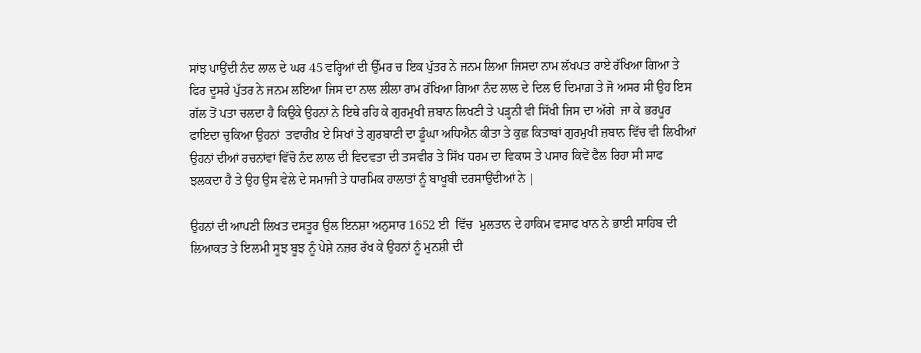ਸਾਂਝ ਪਾਉਂਦੀ ਨੰਦ ਲਾਲ ਦੇ ਘਰ 45 ਵਰ੍ਹਿਆਂ ਦੀ ਉੱਮਰ ਚ ਇਕ ਪੁੱਤਰ ਨੇ ਜਨਮ ਲਿਆ ਜਿਸਦਾ ਨਾਮ ਲੱਖਪਤ ਰਾਏ ਰੱਖਿਆ ਗਿਆ ਤੇ ਫਿਰ ਦੂਸਰੇ ਪੁੱਤਰ ਨੇ ਜਨਮ ਲਇਆ ਜਿਸ ਦਾ ਨਾਲ ਲੀਲਾ ਰਾਮ ਰੱਖਿਆ ਗਿਆ ਨੰਦ ਲਾਲ ਦੇ ਦਿਲ ਓ ਦਿਮਾਗ਼ ਤੇ ਜੋ ਅਸਰ ਸੀ ਉਹ ਇਸ ਗੱਲ ਤੋਂ ਪਤਾ ਚਲਦਾ ਹੈ ਕਿਉਕੇ ਉਹਨਾਂ ਨੇ ਇਥੇ ਰਹਿ ਕੇ ਗੁਰਮੁਖੀ ਜ਼ਬਾਨ ਲਿਖਣੀ ਤੇ ਪੜ੍ਹਨੀ ਵੀ ਸਿੱਖੀ ਜਿਸ ਦਾ ਅੱਗੇ  ਜਾ ਕੇ ਭਰਪੂਰ ਫਾਇਦਾ ਚੁਕਿਆ ਉਹਨਾਂ  ਤਵਾਰੀਖ਼ ਏ ਸਿਖਾਂ ਤੇ ਗੁਰਬਾਣੀ ਦਾ ਡੂੰਘਾ ਅਧਿਐਨ ਕੀਤਾ ਤੇ ਕੁਛ ਕਿਤਾਬਾਂ ਗੁਰਮੁਖੀ ਜ਼ਬਾਨ ਵਿੱਚ ਵੀ ਲਿਖੀਆਂ ਉਹਨਾਂ ਦੀਆਂ ਰਚਨਾਂਵਾਂ ਵਿੱਚੋ ਨੰਦ ਲਾਲ ਦੀ ਵਿਦਵਤਾ ਦੀ ਤਸਵੀਰ ਤੇ ਸਿੱਖ ਧਰਮ ਦਾ ਵਿਕਾਸ ਤੇ ਪਸਾਰ ਕਿਵੇਂ ਫੈਲ ਰਿਹਾ ਸੀ ਸਾਫ ਝਲਕਦਾ ਹੈ ਤੇ ਉਹ ਉਸ ਵੇਲੇ ਦੇ ਸਮਾਜੀ ਤੇ ਧਾਰਮਿਕ ਹਾਲਾਤਾਂ ਨੂੰ ਬਾਖੂਬੀ ਦਰਸਾਉਂਦੀਆਂ ਨੇ |

ਉਹਨਾਂ ਦੀ ਆਪਣੀ ਲਿਖਤ ਦਸਤੂਰ ਉਲ ਇਨਸ਼ਾ ਅਨੁਸਾਰ 1652 ਈ  ਵਿੱਚ  ਮੁਲਤਾਨ ਦੇ ਹਾਕਿਮ ਵਸਾਫ ਖਾਨ ਨੇ ਭਾਈ ਸਾਹਿਬ ਦੀ ਲਿਆਕਤ ਤੇ ਇਲਮੀ ਸੂਝ ਬੂਝ ਨੂੰ ਪੇਸ਼ੇ ਨਜ਼ਰ ਰੱਖ ਕੇ ਉਹਨਾਂ ਨੂੰ ਮੁਨਸ਼ੀ ਦੀ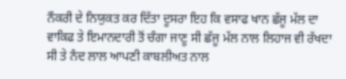ਨੌਕਰੀ ਦੇ ਨਿਯੁਕਤ ਕਰ ਦਿੱਤਾ ਦੂਸਰਾ ਇਹ ਕਿ ਵਸਾਫ ਖਾਨ ਛੱਜੂ ਮੱਲ ਦਾ ਵਾਕਿਫ ਤੇ ਇਮਾਨਦਾਰੀ ਤੋਂ ਚੰਗਾ ਜਾਣੂ ਸੀ ਛੱਜੂ ਮੱਲ ਨਾਲ ਲਿਹਾਜ ਵੀ ਰੱਖਦਾ ਸੀ ਤੇ ਨੰਦ ਲਾਲ ਆਪਣੀ ਕਾਬਲੀਅਤ ਨਾਲ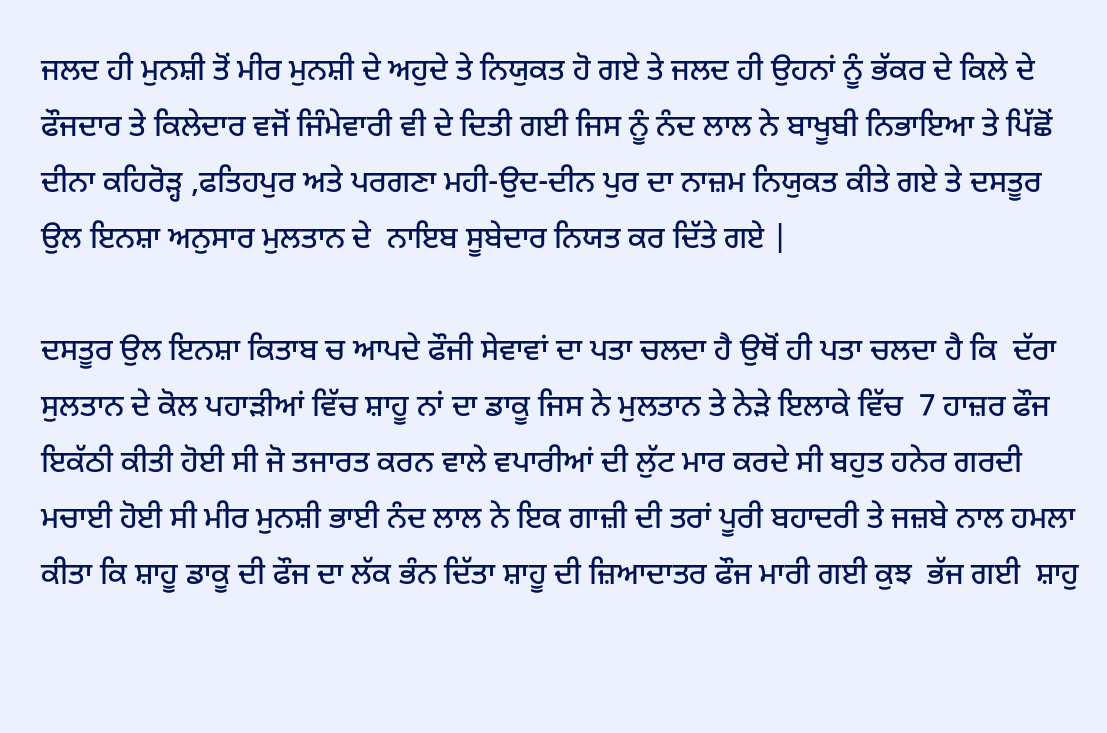ਜਲਦ ਹੀ ਮੁਨਸ਼ੀ ਤੋਂ ਮੀਰ ਮੁਨਸ਼ੀ ਦੇ ਅਹੁਦੇ ਤੇ ਨਿਯੁਕਤ ਹੋ ਗਏ ਤੇ ਜਲਦ ਹੀ ਉਹਨਾਂ ਨੂੰ ਭੱਕਰ ਦੇ ਕਿਲੇ ਦੇ ਫੌਜਦਾਰ ਤੇ ਕਿਲੇਦਾਰ ਵਜੋਂ ਜਿੰਮੇਵਾਰੀ ਵੀ ਦੇ ਦਿਤੀ ਗਈ ਜਿਸ ਨੂੰ ਨੰਦ ਲਾਲ ਨੇ ਬਾਖੂਬੀ ਨਿਭਾਇਆ ਤੇ ਪਿੱਛੋਂ ਦੀਨਾ ਕਹਿਰੋੜ੍ਹ ,ਫਤਿਹਪੁਰ ਅਤੇ ਪਰਗਣਾ ਮਹੀ-ਉਦ-ਦੀਨ ਪੁਰ ਦਾ ਨਾਜ਼ਮ ਨਿਯੁਕਤ ਕੀਤੇ ਗਏ ਤੇ ਦਸਤੂਰ ਉਲ ਇਨਸ਼ਾ ਅਨੁਸਾਰ ਮੁਲਤਾਨ ਦੇ  ਨਾਇਬ ਸੂਬੇਦਾਰ ਨਿਯਤ ਕਰ ਦਿੱਤੇ ਗਏ |

ਦਸਤੂਰ ਉਲ ਇਨਸ਼ਾ ਕਿਤਾਬ ਚ ਆਪਦੇ ਫੌਜੀ ਸੇਵਾਵਾਂ ਦਾ ਪਤਾ ਚਲਦਾ ਹੈ ਉਥੋਂ ਹੀ ਪਤਾ ਚਲਦਾ ਹੈ ਕਿ  ਦੱਰਾ ਸੁਲਤਾਨ ਦੇ ਕੋਲ ਪਹਾੜੀਆਂ ਵਿੱਚ ਸ਼ਾਹੂ ਨਾਂ ਦਾ ਡਾਕੂ ਜਿਸ ਨੇ ਮੁਲਤਾਨ ਤੇ ਨੇੜੇ ਇਲਾਕੇ ਵਿੱਚ  7 ਹਾਜ਼ਰ ਫੌਜ ਇਕੱਠੀ ਕੀਤੀ ਹੋਈ ਸੀ ਜੋ ਤਜਾਰਤ ਕਰਨ ਵਾਲੇ ਵਪਾਰੀਆਂ ਦੀ ਲੁੱਟ ਮਾਰ ਕਰਦੇ ਸੀ ਬਹੁਤ ਹਨੇਰ ਗਰਦੀ ਮਚਾਈ ਹੋਈ ਸੀ ਮੀਰ ਮੁਨਸ਼ੀ ਭਾਈ ਨੰਦ ਲਾਲ ਨੇ ਇਕ ਗਾਜ਼ੀ ਦੀ ਤਰਾਂ ਪੂਰੀ ਬਹਾਦਰੀ ਤੇ ਜਜ਼ਬੇ ਨਾਲ ਹਮਲਾ ਕੀਤਾ ਕਿ ਸ਼ਾਹੂ ਡਾਕੂ ਦੀ ਫੌਜ ਦਾ ਲੱਕ ਭੰਨ ਦਿੱਤਾ ਸ਼ਾਹੂ ਦੀ ਜ਼ਿਆਦਾਤਰ ਫੌਜ ਮਾਰੀ ਗਈ ਕੁਝ  ਭੱਜ ਗਈ  ਸ਼ਾਹੁ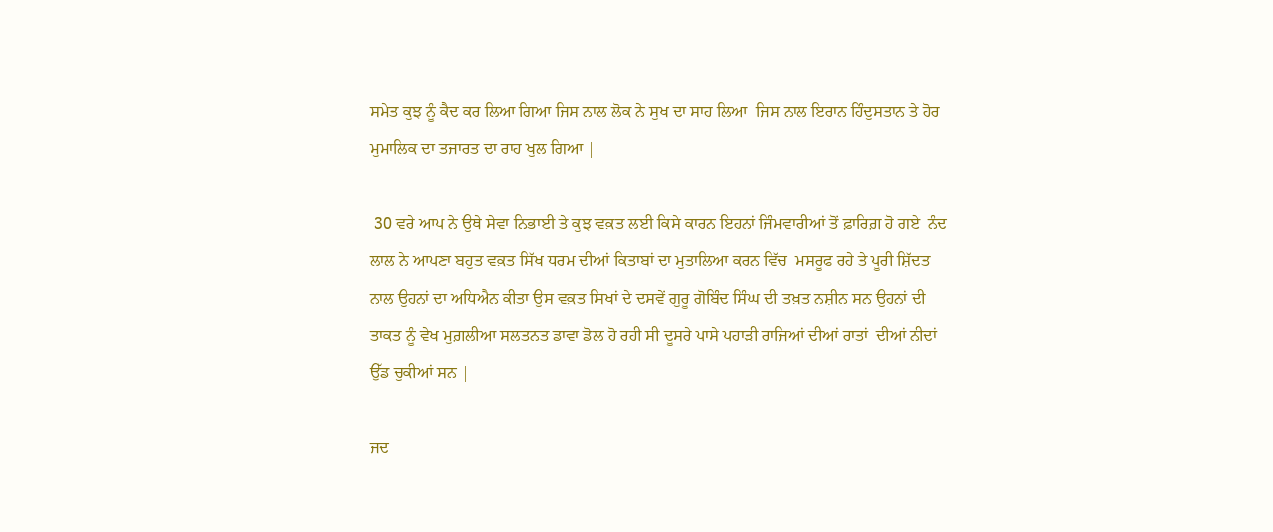ਸਮੇਤ ਕੁਝ ਨੂੰ ਕੈਦ ਕਰ ਲਿਆ ਗਿਆ ਜਿਸ ਨਾਲ ਲੋਕ ਨੇ ਸੁਖ ਦਾ ਸਾਹ ਲਿਆ  ਜਿਸ ਨਾਲ ਇਰਾਨ ਹਿੰਦੁਸਤਾਨ ਤੇ ਹੋਰ ਮੁਮਾਲਿਕ ਦਾ ਤਜਾਰਤ ਦਾ ਰਾਹ ਖੁਲ ਗਿਆ |

 30 ਵਰੇ ਆਪ ਨੇ ਉਥੇ ਸੇਵਾ ਨਿਭਾਈ ਤੇ ਕੁਝ ਵਕ਼ਤ ਲਈ ਕਿਸੇ ਕਾਰਨ ਇਹਨਾਂ ਜਿੰਮਵਾਰੀਆਂ ਤੋਂ ਫ਼ਾਰਿਗ਼ ਹੋ ਗਏ  ਨੰਦ ਲਾਲ ਨੇ ਆਪਣਾ ਬਹੁਤ ਵਕ਼ਤ ਸਿੱਖ ਧਰਮ ਦੀਆਂ ਕਿਤਾਬਾਂ ਦਾ ਮੁਤਾਲਿਆ ਕਰਨ ਵਿੱਚ  ਮਸਰੂਫ ਰਹੇ ਤੇ ਪੂਰੀ ਸ਼ਿੱਦਤ ਨਾਲ ਉਹਨਾਂ ਦਾ ਅਧਿਐਨ ਕੀਤਾ ਉਸ ਵਕ਼ਤ ਸਿਖਾਂ ਦੇ ਦਸਵੇਂ ਗੁਰੂ ਗੋਬਿੰਦ ਸਿੰਘ ਦੀ ਤਖ਼ਤ ਨਸ਼ੀਨ ਸਨ ਉਹਨਾਂ ਦੀ ਤਾਕਤ ਨੂੰ ਵੇਖ ਮੁਗ਼ਲੀਆ ਸਲਤਨਤ ਡਾਵਾ ਡੋਲ ਹੋ ਰਹੀ ਸੀ ਦੂਸਰੇ ਪਾਸੇ ਪਹਾੜੀ ਰਾਜਿਆਂ ਦੀਆਂ ਰਾਤਾਂ  ਦੀਆਂ ਨੀਦਾਂ ਉੱਡ ਚੁਕੀਆਂ ਸਨ |

ਜਦ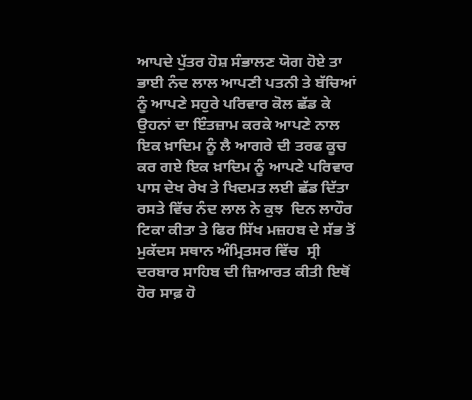ਆਪਦੇ ਪੁੱਤਰ ਹੋਸ਼ ਸੰਭਾਲਣ ਯੋਗ ਹੋਏ ਤਾ ਭਾਈ ਨੰਦ ਲਾਲ ਆਪਣੀ ਪਤਨੀ ਤੇ ਬੱਚਿਆਂ ਨੂੰ ਆਪਣੇ ਸਹੁਰੇ ਪਰਿਵਾਰ ਕੋਲ ਛੱਡ ਕੇ  ਉਹਨਾਂ ਦਾ ਇੰਤਜ਼ਾਮ ਕਰਕੇ ਆਪਣੇ ਨਾਲ ਇਕ ਖ਼ਾਦਿਮ ਨੂੰ ਲੈ ਆਗਰੇ ਦੀ ਤਰਫ ਕੂਚ ਕਰ ਗਏ ਇਕ ਖ਼ਾਦਿਮ ਨੂੰ ਆਪਣੇ ਪਰਿਵਾਰ ਪਾਸ ਦੇਖ ਰੇਖ ਤੇ ਖਿਦਮਤ ਲਈ ਛੱਡ ਦਿੱਤਾ ਰਸਤੇ ਵਿੱਚ ਨੰਦ ਲਾਲ ਨੇ ਕੁਝ  ਦਿਨ ਲਾਹੌਰ ਟਿਕਾ ਕੀਤਾ ਤੇ ਫਿਰ ਸਿੱਖ ਮਜ਼ਹਬ ਦੇ ਸੱਭ ਤੋਂ ਮੁਕੱਦਸ ਸਥਾਨ ਅੰਮ੍ਰਿਤਸਰ ਵਿੱਚ  ਸ੍ਰੀ ਦਰਬਾਰ ਸਾਹਿਬ ਦੀ ਜ਼ਿਆਰਤ ਕੀਤੀ ਇਥੋਂ ਹੋਰ ਸਾਫ਼ ਹੋ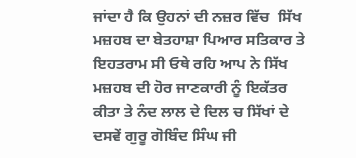ਜਾਂਦਾ ਹੈ ਕਿ ਉਹਨਾਂ ਦੀ ਨਜ਼ਰ ਵਿੱਚ  ਸਿੱਖ ਮਜ਼ਹਬ ਦਾ ਬੇਤਹਾਸ਼ਾ ਪਿਆਰ ਸਤਿਕਾਰ ਤੇ ਇਹਤਰਾਮ ਸੀ ਓਥੇ ਰਹਿ ਆਪ ਨੇ ਸਿੱਖ ਮਜ਼ਹਬ ਦੀ ਹੋਰ ਜਾਣਕਾਰੀ ਨੂੰ ਇਕੱਤਰ ਕੀਤਾ ਤੇ ਨੰਦ ਲਾਲ ਦੇ ਦਿਲ ਚ ਸਿੱਖਾਂ ਦੇ ਦਸਵੇਂ ਗੁਰੂ ਗੋਬਿੰਦ ਸਿੰਘ ਜੀ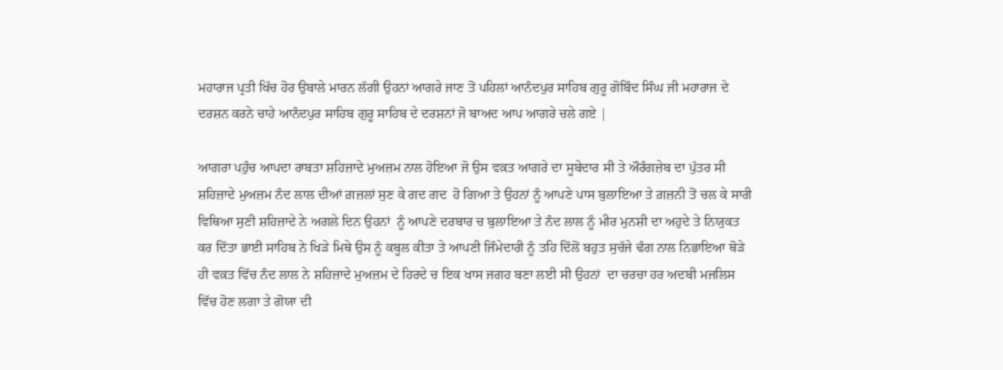ਮਹਾਰਾਜ ਪ੍ਰਤੀ ਖਿੱਚ ਹੋਰ ਉਬਾਲੇ ਮਾਰਨ ਲੱਗੀ ਉਹਨਾਂ ਆਗਰੇ ਜਾਣ ਤੋਂ ਪਹਿਲਾਂ ਆਨੰਦਪੁਰ ਸਾਹਿਬ ਗੁਰੂ ਗੋਬਿੰਦ ਸਿੰਘ ਜੀ ਮਹਾਰਾਜ ਦੇ ਦਰਸ਼ਨ ਕਰਨੇ ਚਾਹੇ ਆਨੰਦਪੁਰ ਸਾਹਿਬ ਗੁਰੂ ਸਾਹਿਬ ਦੇ ਦਰਸ਼ਨਾਂ ਜੋ ਬਾਅਦ ਆਪ ਆਗਰੇ ਚਲੇ ਗਏ |

ਆਗਰਾ ਪਹੁੰਚ ਆਪਦਾ ਰਾਬਤਾ ਸ਼ਹਿਜ਼ਾਦੇ ਮੁਅਜ਼ਮ ਨਾਲ ਹੋਇਆ ਜੋ ਉਸ ਵਕ਼ਤ ਆਗਰੇ ਦਾ ਸੂਬੇਦਾਰ ਸੀ ਤੇ ਔਰੰਗਜ਼ੇਬ ਦਾ ਪੁੱਤਰ ਸੀ ਸ਼ਹਿਜ਼ਾਦੇ ਮੁਅਜ਼ਮ ਨੰਦ ਲਾਲ ਦੀਆਂ ਗ਼ਜ਼ਲਾਂ ਸੁਣ ਕੇ ਗਦ ਗਦ  ਹੋ ਗਿਆ ਤੇ ਉਹਨਾਂ ਨੂੰ ਆਪਣੇ ਪਾਸ ਬੁਲਾਇਆ ਤੇ ਗ਼ਜ਼ਨੀ ਤੋਂ ਚਲ ਕੇ ਸਾਰੀ ਵਿਥਿਆ ਸੁਣੀ ਸ਼ਹਿਜ਼ਾਦੇ ਨੇ ਅਗਲੇ ਦਿਨ ਉਹਨਾਂ  ਨੂੰ ਆਪਣੇ ਦਰਬਾਰ ਚ ਬੁਲਾਇਆ ਤੇ ਨੰਦ ਲਾਲ ਨੂੰ ਮੀਰ ਮੁਨਸ਼ੀ ਦਾ ਅਹੁਦੇ ਤੇ ਨਿਯੁਕਤ ਕਰ ਦਿੱਤਾ ਭਾਈ ਸਾਹਿਬ ਨੇ ਖਿੜੇ ਮਿਥੇ ਉਸ ਨੂੰ ਕਬੂਲ ਕੀਤਾ ਤੇ ਆਪਣੀ ਜਿੰਮੇਦਾਰੀ ਨੂੰ ਤਹਿ ਦਿੱਲੋਂ ਬਹੁਤ ਸੁਚੱਜੇ ਢੰਗ ਨਾਲ ਨਿਭਾਇਆ ਥੋੜੇ ਹੀ ਵਕ਼ਤ ਵਿੱਚ ਨੰਦ ਲਾਲ ਨੇ ਸ਼ਹਿਜ਼ਾਦੇ ਮੁਅਜ਼ਮ ਦੇ ਹਿਰਦੇ ਚ ਇਕ ਖਾਸ ਜਗਹ ਬਣਾ ਲਈ ਸੀ ਉਹਨਾਂ  ਦਾ ਚਰਚਾ ਹਰ ਅਦਬੀ ਮਜਲਿਸ ਵਿੱਚ ਹੋਣ ਲਗਾ ਤੇ ਗੋਯਾ ਦੀ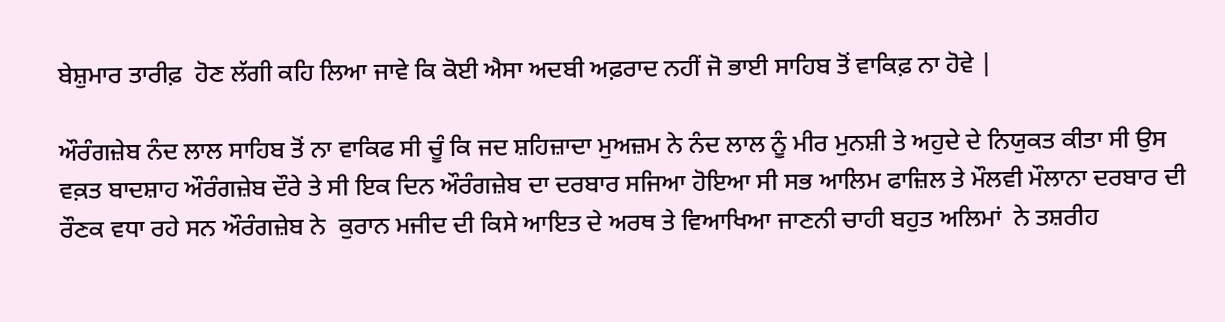ਬੇਸ਼ੁਮਾਰ ਤਾਰੀਫ਼  ਹੋਣ ਲੱਗੀ ਕਹਿ ਲਿਆ ਜਾਵੇ ਕਿ ਕੋਈ ਐਸਾ ਅਦਬੀ ਅਫ਼ਰਾਦ ਨਹੀਂ ਜੋ ਭਾਈ ਸਾਹਿਬ ਤੋਂ ਵਾਕਿਫ਼ ਨਾ ਹੋਵੇ |

ਔਰੰਗਜ਼ੇਬ ਨੰਦ ਲਾਲ ਸਾਹਿਬ ਤੋਂ ਨਾ ਵਾਕਿਫ ਸੀ ਚੂੰ ਕਿ ਜਦ ਸ਼ਹਿਜ਼ਾਦਾ ਮੁਅਜ਼ਮ ਨੇ ਨੰਦ ਲਾਲ ਨੂੰ ਮੀਰ ਮੁਨਸ਼ੀ ਤੇ ਅਹੁਦੇ ਦੇ ਨਿਯੁਕਤ ਕੀਤਾ ਸੀ ਉਸ ਵਕ਼ਤ ਬਾਦਸ਼ਾਹ ਔਰੰਗਜ਼ੇਬ ਦੌਰੇ ਤੇ ਸੀ ਇਕ ਦਿਨ ਔਰੰਗਜ਼ੇਬ ਦਾ ਦਰਬਾਰ ਸਜਿਆ ਹੋਇਆ ਸੀ ਸਭ ਆਲਿਮ ਫਾਜ਼ਿਲ ਤੇ ਮੌਲਵੀ ਮੌਲਾਨਾ ਦਰਬਾਰ ਦੀ ਰੌਣਕ ਵਧਾ ਰਹੇ ਸਨ ਔਰੰਗਜ਼ੇਬ ਨੇ  ਕੁਰਾਨ ਮਜੀਦ ਦੀ ਕਿਸੇ ਆਇਤ ਦੇ ਅਰਥ ਤੇ ਵਿਆਖਿਆ ਜਾਣਨੀ ਚਾਹੀ ਬਹੁਤ ਅਲਿਮਾਂ  ਨੇ ਤਸ਼ਰੀਹ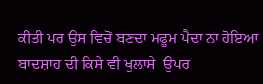ਕੀਤੀ ਪਰ ਉਸ ਵਿਚੋਂ ਬਣਦਾ ਮਫੂਮ ਪੈਦਾ ਨਾ ਹੋਇਆ ਬਾਦਸ਼ਾਹ ਦੀ ਕਿਸੇ ਵੀ ਖੁਲਾਸੇ  ਉਪਰ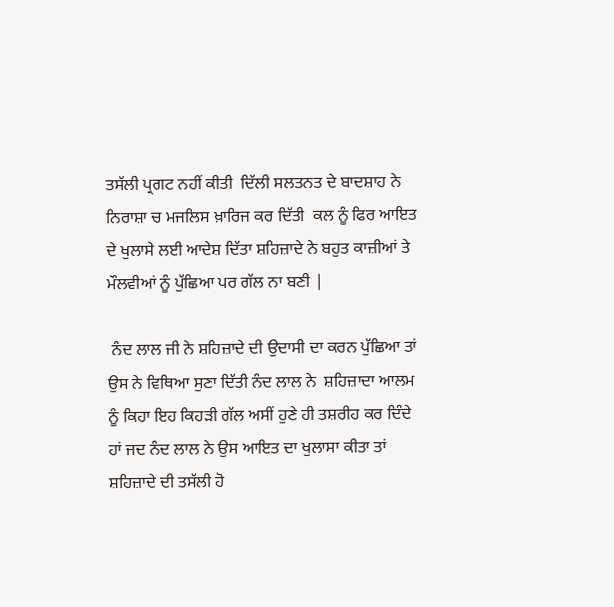ਤਸੱਲੀ ਪ੍ਰਗਟ ਨਹੀਂ ਕੀਤੀ  ਦਿੱਲੀ ਸਲਤਨਤ ਦੇ ਬਾਦਸ਼ਾਹ ਨੇ ਨਿਰਾਸ਼ਾ ਚ ਮਜਲਿਸ ਖ਼ਾਰਿਜ ਕਰ ਦਿੱਤੀ  ਕਲ ਨੂੰ ਫਿਰ ਆਇਤ ਦੇ ਖੁਲਾਸੇ ਲਈ ਆਦੇਸ਼ ਦਿੱਤਾ ਸ਼ਹਿਜ਼ਾਦੇ ਨੇ ਬਹੁਤ ਕਾਜ਼ੀਆਂ ਤੇ ਮੌਲਵੀਆਂ ਨੂੰ ਪੁੱਛਿਆ ਪਰ ਗੱਲ ਨਾ ਬਣੀ |

 ਨੰਦ ਲਾਲ ਜੀ ਨੇ ਸ਼ਹਿਜ਼ਾਦੇ ਦੀ ਉਦਾਸੀ ਦਾ ਕਰਨ ਪੁੱਛਿਆ ਤਾਂ ਉਸ ਨੇ ਵਿਥਿਆ ਸੁਣਾ ਦਿੱਤੀ ਨੰਦ ਲਾਲ ਨੇ  ਸ਼ਹਿਜ਼ਾਦਾ ਆਲਮ ਨੂੰ ਕਿਹਾ ਇਹ ਕਿਹੜੀ ਗੱਲ ਅਸੀਂ ਹੁਣੇ ਹੀ ਤਸ਼ਰੀਹ ਕਰ ਦਿੰਦੇ ਹਾਂ ਜਦ ਨੰਦ ਲਾਲ ਨੇ ਉਸ ਆਇਤ ਦਾ ਖੁਲਾਸਾ ਕੀਤਾ ਤਾਂ ਸ਼ਹਿਜ਼ਾਦੇ ਦੀ ਤਸੱਲੀ ਹੋ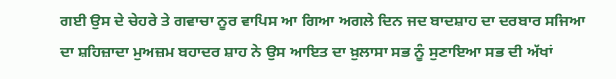ਗਈ ਉਸ ਦੇ ਚੇਹਰੇ ਤੇ ਗਵਾਚਾ ਨੂਰ ਵਾਪਿਸ ਆ ਗਿਆ ਅਗਲੇ ਦਿਨ ਜਦ ਬਾਦਸ਼ਾਹ ਦਾ ਦਰਬਾਰ ਸਜਿਆ ਦਾ ਸ਼ਹਿਜ਼ਾਦਾ ਮੁਅਜ਼ਮ ਬਹਾਦਰ ਸ਼ਾਹ ਨੇ ਉਸ ਆਇਤ ਦਾ ਖ਼ੁਲਾਸਾ ਸਭ ਨੂੰ ਸੁਣਾਇਆ ਸਭ ਦੀ ਅੱਖਾਂ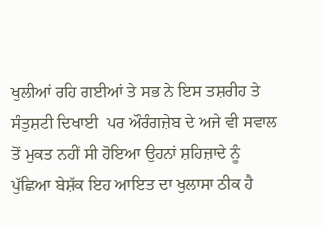ਖੁਲੀਆਂ ਰਹਿ ਗਈਆਂ ਤੇ ਸਭ ਨੇ ਇਸ ਤਸ਼ਰੀਹ ਤੇ ਸੰਤੁਸ਼ਟੀ ਦਿਖਾਈ  ਪਰ ਔਰੰਗਜ਼ੇਬ ਦੇ ਅਜੇ ਵੀ ਸਵਾਲ ਤੋਂ ਮੁਕਤ ਨਹੀਂ ਸੀ ਹੋਇਆ ਉਹਨਾਂ ਸ਼ਹਿਜ਼ਾਦੇ ਨੂੰ ਪੁੱਛਿਆ ਬੇਸ਼ੱਕ ਇਹ ਆਇਤ ਦਾ ਖੁਲਾਸਾ ਠੀਕ ਹੈ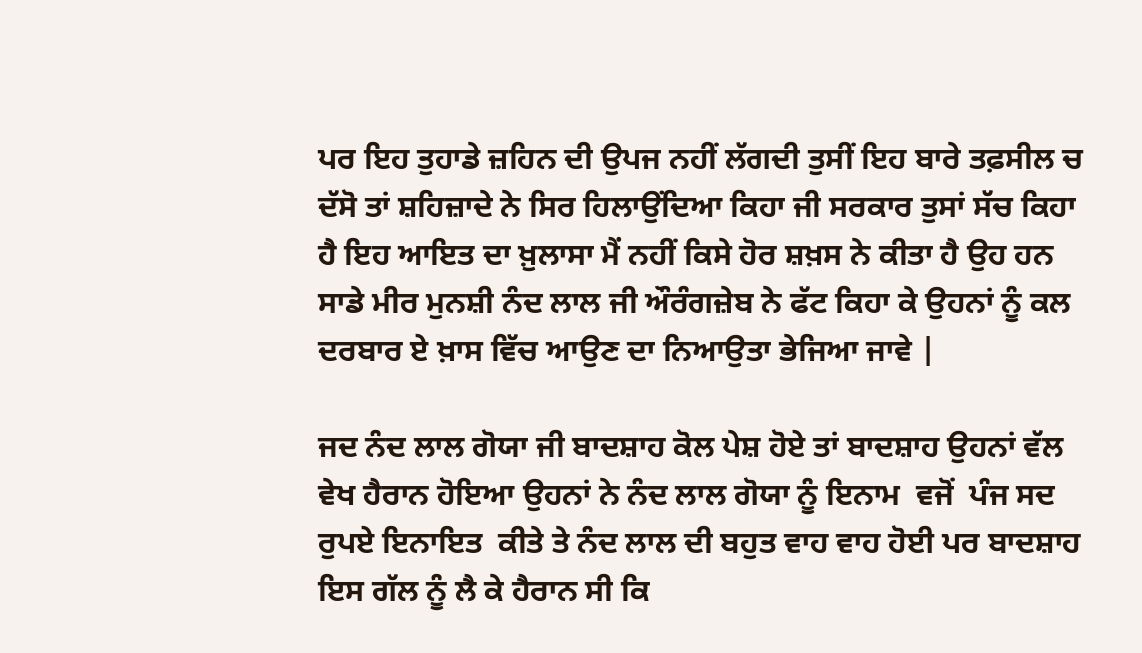ਪਰ ਇਹ ਤੁਹਾਡੇ ਜ਼ਹਿਨ ਦੀ ਉਪਜ ਨਹੀਂ ਲੱਗਦੀ ਤੁਸੀਂ ਇਹ ਬਾਰੇ ਤਫ਼ਸੀਲ ਚ ਦੱਸੋ ਤਾਂ ਸ਼ਹਿਜ਼ਾਦੇ ਨੇ ਸਿਰ ਹਿਲਾਉਂਦਿਆ ਕਿਹਾ ਜੀ ਸਰਕਾਰ ਤੁਸਾਂ ਸੱਚ ਕਿਹਾ ਹੈ ਇਹ ਆਇਤ ਦਾ ਖ਼ੁਲਾਸਾ ਮੈਂ ਨਹੀਂ ਕਿਸੇ ਹੋਰ ਸ਼ਖ਼ਸ ਨੇ ਕੀਤਾ ਹੈ ਉਹ ਹਨ ਸਾਡੇ ਮੀਰ ਮੁਨਸ਼ੀ ਨੰਦ ਲਾਲ ਜੀ ਔਰੰਗਜ਼ੇਬ ਨੇ ਫੱਟ ਕਿਹਾ ਕੇ ਉਹਨਾਂ ਨੂੰ ਕਲ ਦਰਬਾਰ ਏ ਖ਼ਾਸ ਵਿੱਚ ਆਉਣ ਦਾ ਨਿਆਉਤਾ ਭੇਜਿਆ ਜਾਵੇ |

ਜਦ ਨੰਦ ਲਾਲ ਗੋਯਾ ਜੀ ਬਾਦਸ਼ਾਹ ਕੋਲ ਪੇਸ਼ ਹੋਏ ਤਾਂ ਬਾਦਸ਼ਾਹ ਉਹਨਾਂ ਵੱਲ ਵੇਖ ਹੈਰਾਨ ਹੋਇਆ ਉਹਨਾਂ ਨੇ ਨੰਦ ਲਾਲ ਗੋਯਾ ਨੂੰ ਇਨਾਮ  ਵਜੋਂ  ਪੰਜ ਸਦ ਰੁਪਏ ਇਨਾਇਤ  ਕੀਤੇ ਤੇ ਨੰਦ ਲਾਲ ਦੀ ਬਹੁਤ ਵਾਹ ਵਾਹ ਹੋਈ ਪਰ ਬਾਦਸ਼ਾਹ ਇਸ ਗੱਲ ਨੂੰ ਲੈ ਕੇ ਹੈਰਾਨ ਸੀ ਕਿ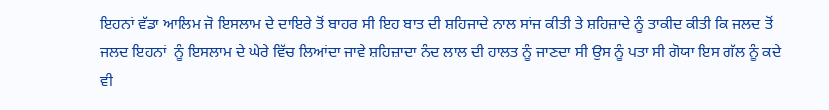ਇਹਨਾਂ ਵੱਡਾ ਆਲਿਮ ਜੋ ਇਸਲਾਮ ਦੇ ਦਾਇਰੇ ਤੋਂ ਬਾਹਰ ਸੀ ਇਹ ਬਾਤ ਦੀ ਸ਼ਹਿਜਾਦੇ ਨਾਲ ਸਾਂਜ ਕੀਤੀ ਤੇ ਸ਼ਹਿਜ਼ਾਦੇ ਨੂੰ ਤਾਕੀਦ ਕੀਤੀ ਕਿ ਜਲਦ ਤੋਂ ਜਲਦ ਇਹਨਾਂ  ਨੂੰ ਇਸਲਾਮ ਦੇ ਘੇਰੇ ਵਿੱਚ ਲਿਆਂਦਾ ਜਾਵੇ ਸ਼ਹਿਜ਼ਾਦਾ ਨੰਦ ਲਾਲ ਦੀ ਹਾਲਤ ਨੂੰ ਜਾਣਦਾ ਸੀ ਉਸ ਨੂੰ ਪਤਾ ਸੀ ਗੋਯਾ ਇਸ ਗੱਲ ਨੂੰ ਕਦੇ ਵੀ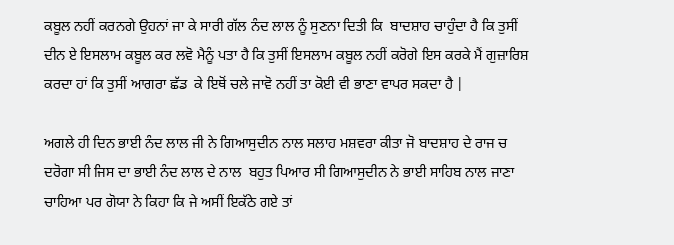ਕਬੂਲ ਨਹੀਂ ਕਰਨਗੇ ਉਹਨਾਂ ਜਾ ਕੇ ਸਾਰੀ ਗੱਲ ਨੰਦ ਲਾਲ ਨੂੰ ਸੁਣਨਾ ਦਿਤੀ ਕਿ  ਬਾਦਸ਼ਾਹ ਚਾਹੁੰਦਾ ਹੈ ਕਿ ਤੁਸੀਂ ਦੀਨ ਏ ਇਸਲਾਮ ਕਬੂਲ ਕਰ ਲਵੋ ਮੈਨੂੰ ਪਤਾ ਹੈ ਕਿ ਤੁਸੀਂ ਇਸਲਾਮ ਕਬੂਲ ਨਹੀਂ ਕਰੋਗੇ ਇਸ ਕਰਕੇ ਮੈਂ ਗੁਜ਼ਾਰਿਸ਼ ਕਰਦਾ ਹਾਂ ਕਿ ਤੁਸੀਂ ਆਗਰਾ ਛੱਡ  ਕੇ ਇਥੋਂ ਚਲੇ ਜਾਵੋ ਨਹੀਂ ਤਾ ਕੋਈ ਵੀ ਭਾਣਾ ਵਾਪਰ ਸਕਦਾ ਹੈ |

ਅਗਲੇ ਹੀ ਦਿਨ ਭਾਈ ਨੰਦ ਲਾਲ ਜੀ ਨੇ ਗਿਆਸੁਦੀਨ ਨਾਲ ਸਲਾਹ ਮਸ਼ਵਰਾ ਕੀਤਾ ਜੋ ਬਾਦਸ਼ਾਹ ਦੇ ਰਾਜ ਚ ਦਰੋਗਾ ਸੀ ਜਿਸ ਦਾ ਭਾਈ ਨੰਦ ਲਾਲ ਦੇ ਨਾਲ  ਬਹੁਤ ਪਿਆਰ ਸੀ ਗਿਆਸੁਦੀਨ ਨੇ ਭਾਈ ਸਾਹਿਬ ਨਾਲ ਜਾਣਾ ਚਾਹਿਆ ਪਰ ਗੋਯਾ ਨੇ ਕਿਹਾ ਕਿ ਜੇ ਅਸੀਂ ਇਕੱਠੇ ਗਏ ਤਾਂ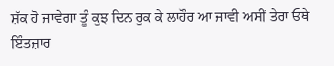ਸ਼ੱਕ ਹੋ ਜਾਵੇਗਾ ਤੂੰ ਕੁਝ ਦਿਨ ਰੁਕ ਕੇ ਲਾਹੌਰ ਆ ਜਾਵੀ ਅਸੀਂ ਤੇਰਾ ਓਥੇ ਇੰਤਜ਼ਾਰ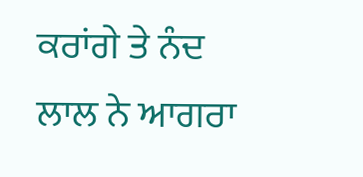ਕਰਾਂਗੇ ਤੇ ਨੰਦ ਲਾਲ ਨੇ ਆਗਰਾ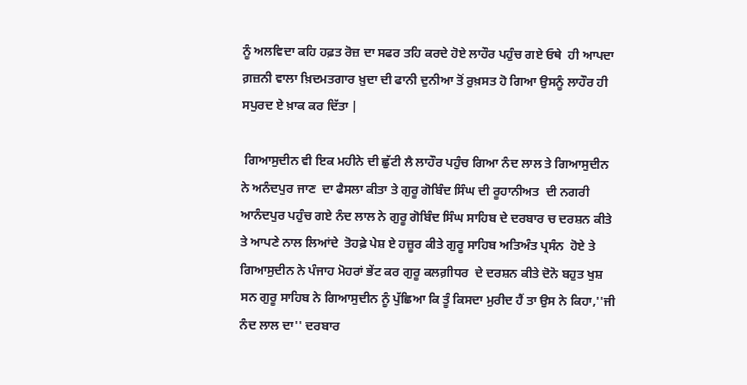ਨੂੰ ਅਲਵਿਦਾ ਕਹਿ ਹਫ਼ਤ ਰੋਜ਼ ਦਾ ਸਫਰ ਤਹਿ ਕਰਦੇ ਹੋਏ ਲਾਹੌਰ ਪਹੁੰਚ ਗਏ ਓਥੇ  ਹੀ ਆਪਦਾ ਗ਼ਜ਼ਨੀ ਵਾਲਾ ਖ਼ਿਦਮਤਗਾਰ ਖ਼ੁਦਾ ਦੀ ਫਾਨੀ ਦੁਨੀਆ ਤੋਂ ਰੁਖ਼ਸਤ ਹੋ ਗਿਆ ਉਸਨੂੰ ਲਾਹੌਰ ਹੀ ਸਪੁਰਦ ਏ ਖ਼ਾਕ ਕਰ ਦਿੱਤਾ |

 ਗਿਆਸੁਦੀਨ ਵੀ ਇਕ ਮਹੀਨੇ ਦੀ ਛੁੱਟੀ ਲੈ ਲਾਹੌਰ ਪਹੁੰਚ ਗਿਆ ਨੰਦ ਲਾਲ ਤੇ ਗਿਆਸੁਦੀਨ ਨੇ ਅਨੰਦਪੁਰ ਜਾਣ  ਦਾ ਫੈਸਲਾ ਕੀਤਾ ਤੇ ਗੁਰੂ ਗੋਬਿੰਦ ਸਿੰਘ ਦੀ ਰੂਹਾਨੀਅਤ  ਦੀ ਨਗਰੀ ਆਨੰਦਪੁਰ ਪਹੁੰਚ ਗਏ ਨੰਦ ਲਾਲ ਨੇ ਗੁਰੂ ਗੋਬਿੰਦ ਸਿੰਘ ਸਾਹਿਬ ਦੇ ਦਰਬਾਰ ਚ ਦਰਸ਼ਨ ਕੀਤੇ ਤੇ ਆਪਣੇ ਨਾਲ ਲਿਆਂਦੇ  ਤੋਹਫ਼ੇ ਪੇਸ਼ ਏ ਹਜ਼ੂਰ ਕੀਤੇ ਗੁਰੂ ਸਾਹਿਬ ਅਤਿਅੰਤ ਪ੍ਰਸੰਨ  ਹੋਏ ਤੇ ਗਿਆਸੁਦੀਨ ਨੇ ਪੰਜਾਹ ਮੋਹਰਾਂ ਭੇਂਟ ਕਰ ਗੁਰੂ ਕਲਗ਼ੀਧਰ  ਦੇ ਦਰਸ਼ਨ ਕੀਤੇ ਦੋਨੋ ਬਹੁਤ ਖੁਸ਼ ਸਨ ਗੁਰੂ ਸਾਹਿਬ ਨੇ ਗਿਆਸੁਦੀਨ ਨੂੰ ਪੁੱਛਿਆ ਕਿ ਤੂੰ ਕਿਸਦਾ ਮੁਰੀਦ ਹੈਂ ਤਾ ਉਸ ਨੇ ਕਿਹਾ,''ਜੀ ਨੰਦ ਲਾਲ ਦਾ'' ਦਰਬਾਰ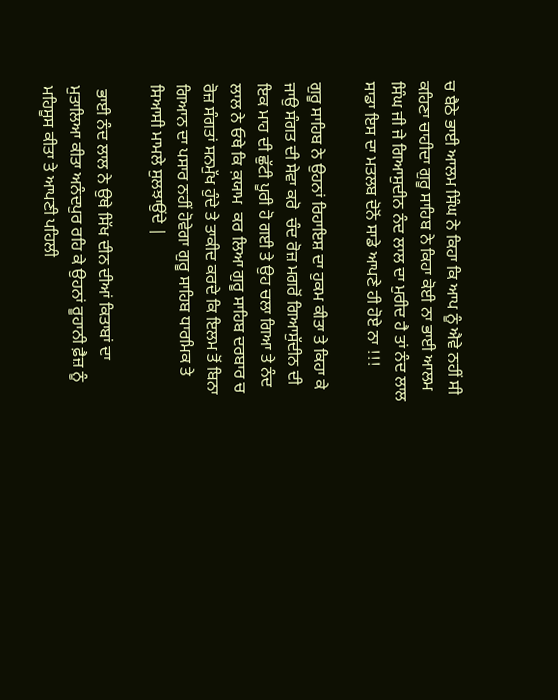ਚ ਬੈਠੇ ਭਾਈ ਆਲਮ ਸਿੰਘ ਨੇ ਕਿਹਾ ਕਿ ਆਪ ਨੂੰ ਐਵੇ ਨਹੀਂ ਸੀ ਕਹਿਣਾ ਚਾਹੀਦਾ ਗੁਰੂ ਸਾਹਿਬ ਨੇ ਕਿਹਾ ਕੋਈ ਨਾ ਭਾਈ ਆਲਮ ਸਿੰਘ ਜੀ ਜੇ ਗਿਆਸੁਦੀਨ ਨੰਦ ਲਾਲ ਦਾ ਮੁਰੀਦ ਹੈ ਤਾਂ ਨੰਦ ਲਾਲ ਸਾਡਾ ਇਸ ਦਾ ਮਤਲਬ ਦੋਨੋਂ ਸਾਡੇ ਆਪਣੇ ਹੀ ਹੋਏ ਨਾ !!!

ਗੁਰੂ ਸਾਹਿਬ ਨੇ ਉਹਨਾਂ ਰਿਹਾਇਸ਼ ਦਾ ਹੁਕਮ ਕੀਤਾ ਤੇ ਕਿਹਾ ਕੇ ਜਾਉ ਸੰਗਤ ਦੀ ਸੇਵਾ ਕਰੋ  ਚੰਦ ਰੋਜ਼ ਮਗਰੋਂ ਗਿਆਸੁੱਦੀਨ ਦੀ  ਇਕ ਮਾਹ ਦੀ ਛੁੱਟੀ ਪੂਰੀ ਹੋ ਗਈ ਤੇ ਉਹ ਚਲਾ ਗਿਆ ਤੇ ਨੰਦ ਲਾਲ ਨੇ ਓਥੇ ਕਿ ਕ਼ਯਾਮ  ਕਰ ਲਿਆ ਗੁਰੂ ਸਾਹਿਬ ਦਰਬਾਰ ਚ ਰੋਜ਼ ਸੰਗਤਾਂ ਸਨਮੁੱਖ ਹੁੰਦੇ ਤੇ ਤਾਕੀਦ ਕਰਦੇ ਕਿ ਇਲਮ ਤੋਂ ਬਿਨਾ ਗਿਆਨ ਦਾ ਪਸਾਰ ਨਹੀਂ ਹੋਵੇਗਾ ਗੁਰੂ ਸਾਹਿਬ ਧਾਰਮਿਕ ਤੇ ਸਿਆਸੀ ਮਾਮਲੇ ਸੁਲਝਾਉਂਦੇ |

 ਭਾਈ ਨੰਦ ਲਾਲ ਨੇ ਉਥੇ ਸਿੱਖ ਦੀਨ ਦੀਆਂ ਕਿਤਾਬਾਂ ਦਾ ਮੁਤਾਲਿਆ ਕੀਤਾ ਅਨੰਦਪੁਰ ਰਹਿ ਕੇ ਉਹਨਾਂ ਰੂਹਾਨੀ ਫ਼ੈਜ਼ ਨੂੰ ਮਹਿਸੂਸ ਕੀਤਾ ਤੇ ਆਪਣੀ ਪਹਿਲੀ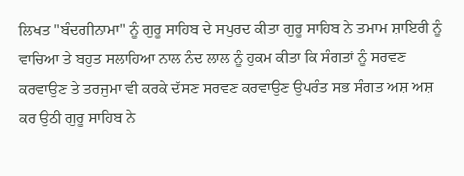ਲਿਖਤ "ਬੰਦਗੀਨਾਮਾ" ਨੂੰ ਗੁਰੂ ਸਾਹਿਬ ਦੇ ਸਪੁਰਦ ਕੀਤਾ ਗੁਰੂ ਸਾਹਿਬ ਨੇ ਤਮਾਮ ਸ਼ਾਇਰੀ ਨੂੰ ਵਾਚਿਆ ਤੇ ਬਹੁਤ ਸਲਾਹਿਆ ਨਾਲ ਨੰਦ ਲਾਲ ਨੂੰ ਹੁਕਮ ਕੀਤਾ ਕਿ ਸੰਗਤਾਂ ਨੂੰ ਸਰਵਣ ਕਰਵਾਉਣ ਤੇ ਤਰਜੁਮਾ ਵੀ ਕਰਕੇ ਦੱਸਣ ਸਰਵਣ ਕਰਵਾਉਣ ਉਪਰੰਤ ਸਭ ਸੰਗਤ ਅਸ਼ ਅਸ਼ ਕਰ ਉਠੀ ਗੁਰੂ ਸਾਹਿਬ ਨੇ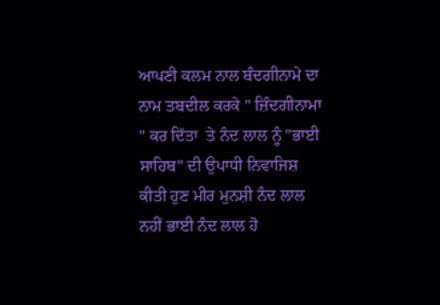ਆਪਣੀ ਕਲਮ ਨਾਲ ਬੰਦਗੀਨਾਮੇ ਦਾ ਨਾਮ ਤਬਦੀਲ ਕਰਕੇ " ਜ਼ਿੰਦਗੀਨਾਮਾ " ਕਰ ਦਿੱਤਾ  ਤੇ ਨੰਦ ਲਾਲ ਨੂੰ "ਭਾਈ ਸਾਹਿਬ" ਦੀ ਉਪਾਧੀ ਨਿਵਾਜਿਸ਼ ਕੀਤੀ ਹੁਣ ਮੀਰ ਮੁਨਸ਼ੀ ਨੰਦ ਲਾਲ ਨਹੀਂ ਭਾਈ ਨੰਦ ਲਾਲ ਹੋ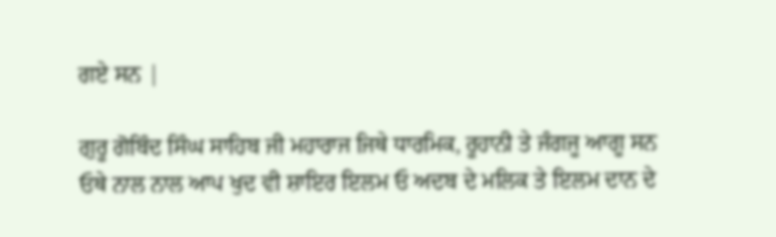ਗਏ ਸਨ |

ਗੁਰੂ ਗੋਬਿੰਦ ਸਿੰਘ ਸਾਹਿਬ ਜੀ ਮਹਾਰਾਜ ਜਿਥੇ ਧਾਰਮਿਕ, ਰੂਹਾਨੀ ਤੇ ਜੰਗਜੂ ਆਗੂ ਸਨ ਓਥੇ ਨਾਲ ਨਾਲ ਆਪ ਖੁਦ ਵੀ ਸ਼ਾਇਰ ਇਲਮ ਓ ਅਦਬ ਦੇ ਮਲਿਕ ਤੇ ਇਲਮ ਦਾਨ ਦੇ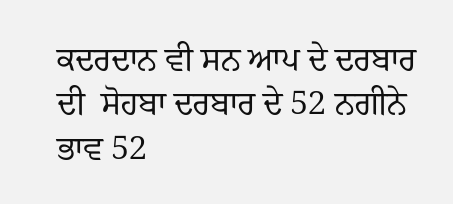ਕਦਰਦਾਨ ਵੀ ਸਨ ਆਪ ਦੇ ਦਰਬਾਰ ਦੀ  ਸੋਹਬਾ ਦਰਬਾਰ ਦੇ 52 ਨਗੀਨੇ ਭਾਵ 52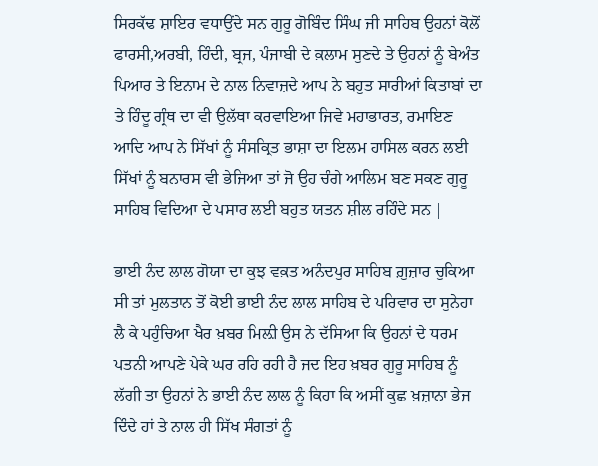ਸਿਰਕੱਢ ਸ਼ਾਇਰ ਵਧਾਉਂਦੇ ਸਨ ਗੁਰੂ ਗੋਬਿੰਦ ਸਿੰਘ ਜੀ ਸਾਹਿਬ ਉਹਨਾਂ ਕੋਲੋਂ ਫਾਰਸੀ,ਅਰਬੀ, ਹਿੰਦੀ, ਬ੍ਰਜ, ਪੰਜਾਬੀ ਦੇ ਕ਼ਲਾਮ ਸੁਣਦੇ ਤੇ ਉਹਨਾਂ ਨੂੰ ਬੇਅੰਤ ਪਿਆਰ ਤੇ ਇਨਾਮ ਦੇ ਨਾਲ ਨਿਵਾਜ਼ਦੇ ਆਪ ਨੇ ਬਹੁਤ ਸਾਰੀਆਂ ਕਿਤਾਬਾਂ ਦਾ ਤੇ ਹਿੰਦੂ ਗ੍ਰੰਥ ਦਾ ਵੀ ਉਲੱਥਾ ਕਰਵਾਇਆ ਜਿਵੇ ਮਹਾਭਾਰਤ, ਰਮਾਇਣ ਆਦਿ ਆਪ ਨੇ ਸਿੱਖਾਂ ਨੂੰ ਸੰਸਕ੍ਰਿਤ ਭਾਸ਼ਾ ਦਾ ਇਲਮ ਹਾਸਿਲ ਕਰਨ ਲਈ ਸਿੱਖਾਂ ਨੂੰ ਬਨਾਰਸ ਵੀ ਭੇਜਿਆ ਤਾਂ ਜੋ ਉਹ ਚੰਗੇ ਆਲਿਮ ਬਣ ਸਕਣ ਗੁਰੂ ਸਾਹਿਬ ਵਿਦਿਆ ਦੇ ਪਸਾਰ ਲਈ ਬਹੁਤ ਯਤਨ ਸ਼ੀਲ ਰਹਿੰਦੇ ਸਨ |

ਭਾਈ ਨੰਦ ਲਾਲ ਗੋਯਾ ਦਾ ਕੁਝ ਵਕ਼ਤ ਅਨੰਦਪੁਰ ਸਾਹਿਬ ਗ਼ੁਜ਼ਾਰ ਚੁਕਿਆ ਸੀ ਤਾਂ ਮੁਲਤਾਨ ਤੋਂ ਕੋਈ ਭਾਈ ਨੰਦ ਲਾਲ ਸਾਹਿਬ ਦੇ ਪਰਿਵਾਰ ਦਾ ਸੁਨੇਹਾ ਲੈ ਕੇ ਪਹੁੰਚਿਆ ਖੈਰ ਖ਼ਬਰ ਮਿਲ਼ੀ ਉਸ ਨੇ ਦੱਸਿਆ ਕਿ ਉਹਨਾਂ ਦੇ ਧਰਮ ਪਤਨੀ ਆਪਣੇ ਪੇਕੇ ਘਰ ਰਹਿ ਰਹੀ ਹੈ ਜਦ ਇਹ ਖ਼ਬਰ ਗੁਰੂ ਸਾਹਿਬ ਨੂੰ ਲੱਗੀ ਤਾ ਉਹਨਾਂ ਨੇ ਭਾਈ ਨੰਦ ਲਾਲ ਨੂੰ ਕਿਹਾ ਕਿ ਅਸੀਂ ਕੁਛ ਖ਼ਜ਼ਾਨਾ ਭੇਜ ਦਿੰਦੇ ਹਾਂ ਤੇ ਨਾਲ ਹੀ ਸਿੱਖ ਸੰਗਤਾਂ ਨੂੰ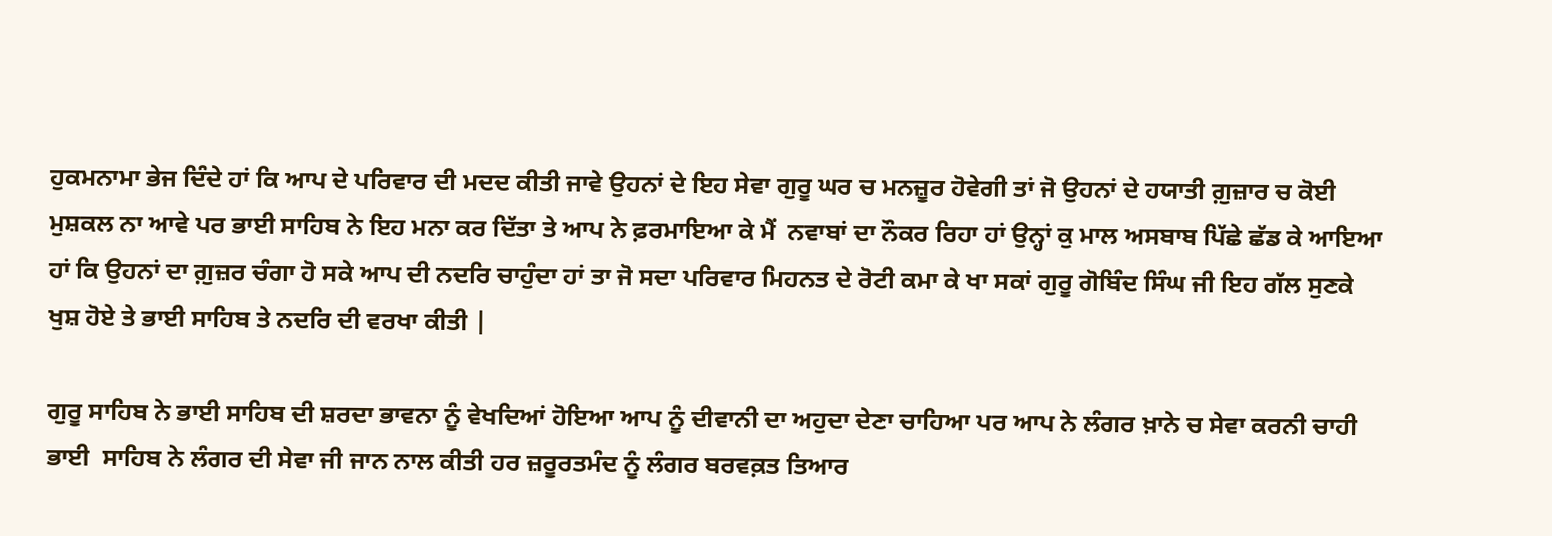ਹੁਕਮਨਾਮਾ ਭੇਜ ਦਿੰਦੇ ਹਾਂ ਕਿ ਆਪ ਦੇ ਪਰਿਵਾਰ ਦੀ ਮਦਦ ਕੀਤੀ ਜਾਵੇ ਉਹਨਾਂ ਦੇ ਇਹ ਸੇਵਾ ਗੁਰੂ ਘਰ ਚ ਮਨਜ਼ੂਰ ਹੋਵੇਗੀ ਤਾਂ ਜੋ ਉਹਨਾਂ ਦੇ ਹਯਾਤੀ ਗ਼ੁਜ਼ਾਰ ਚ ਕੋਈ ਮੁਸ਼ਕਲ ਨਾ ਆਵੇ ਪਰ ਭਾਈ ਸਾਹਿਬ ਨੇ ਇਹ ਮਨਾ ਕਰ ਦਿੱਤਾ ਤੇ ਆਪ ਨੇ ਫ਼ਰਮਾਇਆ ਕੇ ਮੈਂ  ਨਵਾਬਾਂ ਦਾ ਨੌਕਰ ਰਿਹਾ ਹਾਂ ਉਨ੍ਹਾਂ ਕੁ ਮਾਲ ਅਸਬਾਬ ਪਿੱਛੇ ਛੱਡ ਕੇ ਆਇਆ ਹਾਂ ਕਿ ਉਹਨਾਂ ਦਾ ਗ਼ੁਜ਼ਰ ਚੰਗਾ ਹੋ ਸਕੇ ਆਪ ਦੀ ਨਦਰਿ ਚਾਹੁੰਦਾ ਹਾਂ ਤਾ ਜੋ ਸਦਾ ਪਰਿਵਾਰ ਮਿਹਨਤ ਦੇ ਰੋਟੀ ਕਮਾ ਕੇ ਖਾ ਸਕਾਂ ਗੁਰੂ ਗੋਬਿੰਦ ਸਿੰਘ ਜੀ ਇਹ ਗੱਲ ਸੁਣਕੇ  ਖੁਸ਼ ਹੋਏ ਤੇ ਭਾਈ ਸਾਹਿਬ ਤੇ ਨਦਰਿ ਦੀ ਵਰਖਾ ਕੀਤੀ |

ਗੁਰੂ ਸਾਹਿਬ ਨੇ ਭਾਈ ਸਾਹਿਬ ਦੀ ਸ਼ਰਦਾ ਭਾਵਨਾ ਨੂੰ ਵੇਖਦਿਆਂ ਹੋਇਆ ਆਪ ਨੂੰ ਦੀਵਾਨੀ ਦਾ ਅਹੁਦਾ ਦੇਣਾ ਚਾਹਿਆ ਪਰ ਆਪ ਨੇ ਲੰਗਰ ਖ਼ਾਨੇ ਚ ਸੇਵਾ ਕਰਨੀ ਚਾਹੀ ਭਾਈ  ਸਾਹਿਬ ਨੇ ਲੰਗਰ ਦੀ ਸੇਵਾ ਜੀ ਜਾਨ ਨਾਲ ਕੀਤੀ ਹਰ ਜ਼ਰੂਰਤਮੰਦ ਨੂੰ ਲੰਗਰ ਬਰਵਕ਼ਤ ਤਿਆਰ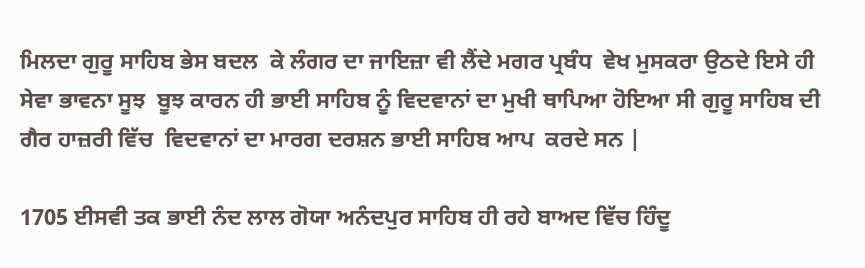ਮਿਲਦਾ ਗੁਰੂ ਸਾਹਿਬ ਭੇਸ ਬਦਲ  ਕੇ ਲੰਗਰ ਦਾ ਜਾਇਜ਼ਾ ਵੀ ਲੈਂਦੇ ਮਗਰ ਪ੍ਰਬੰਧ  ਵੇਖ ਮੁਸਕਰਾ ਉਠਦੇ ਇਸੇ ਹੀ ਸੇਵਾ ਭਾਵਨਾ ਸੂਝ  ਬੂਝ ਕਾਰਨ ਹੀ ਭਾਈ ਸਾਹਿਬ ਨੂੰ ਵਿਦਵਾਨਾਂ ਦਾ ਮੁਖੀ ਥਾਪਿਆ ਹੋਇਆ ਸੀ ਗੁਰੂ ਸਾਹਿਬ ਦੀ ਗੈਰ ਹਾਜ਼ਰੀ ਵਿੱਚ  ਵਿਦਵਾਨਾਂ ਦਾ ਮਾਰਗ ਦਰਸ਼ਨ ਭਾਈ ਸਾਹਿਬ ਆਪ  ਕਰਦੇ ਸਨ |

1705 ਈਸਵੀ ਤਕ ਭਾਈ ਨੰਦ ਲਾਲ ਗੋਯਾ ਅਨੰਦਪੁਰ ਸਾਹਿਬ ਹੀ ਰਹੇ ਬਾਅਦ ਵਿੱਚ ਹਿੰਦੂ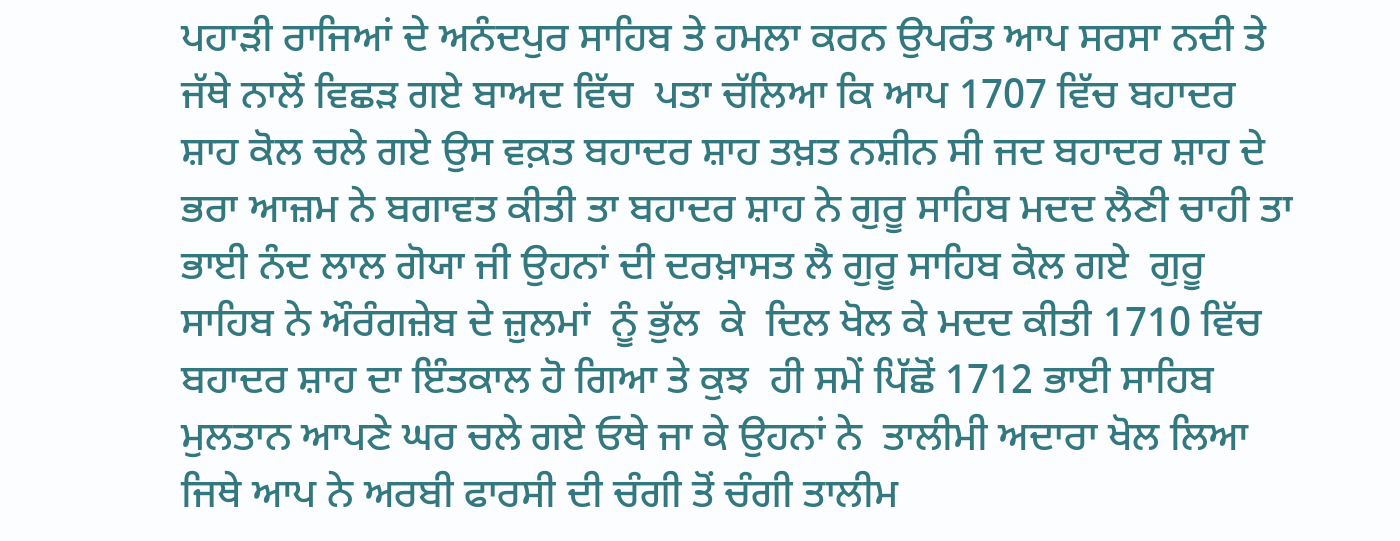ਪਹਾੜੀ ਰਾਜਿਆਂ ਦੇ ਅਨੰਦਪੁਰ ਸਾਹਿਬ ਤੇ ਹਮਲਾ ਕਰਨ ਉਪਰੰਤ ਆਪ ਸਰਸਾ ਨਦੀ ਤੇ ਜੱਥੇ ਨਾਲੋਂ ਵਿਛੜ ਗਏ ਬਾਅਦ ਵਿੱਚ  ਪਤਾ ਚੱਲਿਆ ਕਿ ਆਪ 1707 ਵਿੱਚ ਬਹਾਦਰ ਸ਼ਾਹ ਕੋਲ ਚਲੇ ਗਏ ਉਸ ਵਕ਼ਤ ਬਹਾਦਰ ਸ਼ਾਹ ਤਖ਼ਤ ਨਸ਼ੀਨ ਸੀ ਜਦ ਬਹਾਦਰ ਸ਼ਾਹ ਦੇ ਭਰਾ ਆਜ਼ਮ ਨੇ ਬਗਾਵਤ ਕੀਤੀ ਤਾ ਬਹਾਦਰ ਸ਼ਾਹ ਨੇ ਗੁਰੂ ਸਾਹਿਬ ਮਦਦ ਲੈਣੀ ਚਾਹੀ ਤਾ ਭਾਈ ਨੰਦ ਲਾਲ ਗੋਯਾ ਜੀ ਉਹਨਾਂ ਦੀ ਦਰਖ਼ਾਸਤ ਲੈ ਗੁਰੂ ਸਾਹਿਬ ਕੋਲ ਗਏ  ਗੁਰੂ ਸਾਹਿਬ ਨੇ ਔਰੰਗਜ਼ੇਬ ਦੇ ਜ਼ੁਲਮਾਂ  ਨੂੰ ਭੁੱਲ  ਕੇ  ਦਿਲ ਖੋਲ ਕੇ ਮਦਦ ਕੀਤੀ 1710 ਵਿੱਚ ਬਹਾਦਰ ਸ਼ਾਹ ਦਾ ਇੰਤਕਾਲ ਹੋ ਗਿਆ ਤੇ ਕੁਝ  ਹੀ ਸਮੇਂ ਪਿੱਛੋਂ 1712 ਭਾਈ ਸਾਹਿਬ ਮੁਲਤਾਨ ਆਪਣੇ ਘਰ ਚਲੇ ਗਏ ਓਥੇ ਜਾ ਕੇ ਉਹਨਾਂ ਨੇ  ਤਾਲੀਮੀ ਅਦਾਰਾ ਖੋਲ ਲਿਆ ਜਿਥੇ ਆਪ ਨੇ ਅਰਬੀ ਫਾਰਸੀ ਦੀ ਚੰਗੀ ਤੋਂ ਚੰਗੀ ਤਾਲੀਮ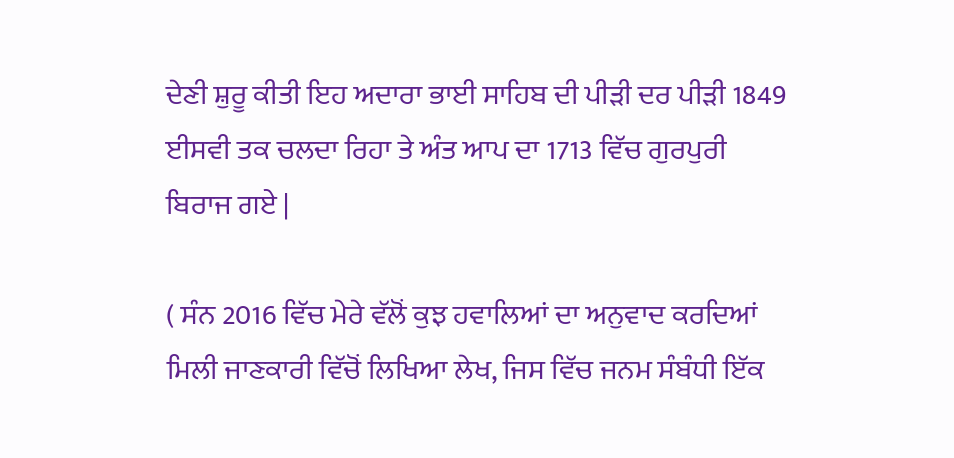ਦੇਣੀ ਸ਼ੁਰੂ ਕੀਤੀ ਇਹ ਅਦਾਰਾ ਭਾਈ ਸਾਹਿਬ ਦੀ ਪੀੜੀ ਦਰ ਪੀੜੀ 1849 ਈਸਵੀ ਤਕ ਚਲਦਾ ਰਿਹਾ ਤੇ ਅੰਤ ਆਪ ਦਾ 1713 ਵਿੱਚ ਗੁਰਪੁਰੀ ਬਿਰਾਜ ਗਏ |

( ਸੰਨ 2016 ਵਿੱਚ ਮੇਰੇ ਵੱਲੋਂ ਕੁਝ ਹਵਾਲਿਆਂ ਦਾ ਅਨੁਵਾਦ ਕਰਦਿਆਂ ਮਿਲੀ ਜਾਣਕਾਰੀ ਵਿੱਚੋਂ ਲਿਖਿਆ ਲੇਖ, ਜਿਸ ਵਿੱਚ ਜਨਮ ਸੰਬੰਧੀ ਇੱਕ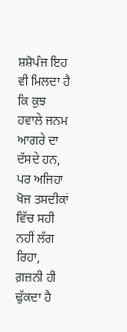ਸ਼ਸ਼ੋਪੰਜ ਇਹ ਵੀ ਮਿਲਦਾ ਹੈ ਕਿ ਕੁਝ ਹਵਾਲੇ ਜਨਮ ਆਗਰੇ ਦਾ ਦੱਸਦੇ ਹਨ, ਪਰ ਅਜਿਹਾ ਖੋਜ ਤਸਦੀਕਾਂ ਵਿੱਚ ਸਹੀ ਨਹੀਂ ਲੱਗ ਰਿਹਾ, ਗ਼ਜ਼ਨੀ ਹੀ ਢੁੱਕਦਾ ਹੈ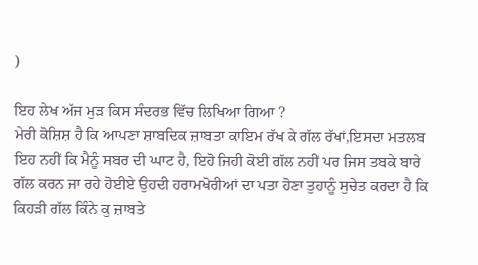)

ਇਹ ਲੇਖ ਅੱਜ ਮੁੜ ਕਿਸ ਸੰਦਰਭ ਵਿੱਚ ਲਿਖਿਆ ਗਿਆ ?
ਮੇਰੀ ਕੋਸ਼ਿਸ਼ ਹੈ ਕਿ ਆਪਣਾ ਸ਼ਾਬਦਿਕ ਜ਼ਾਬਤਾ ਕਾਇਮ ਰੱਖ ਕੇ ਗੱਲ ਰੱਖਾਂ,ਇਸਦਾ ਮਤਲਬ ਇਹ ਨਹੀਂ ਕਿ ਮੈਨੂੰ ਸਬਰ ਦੀ ਘਾਟ ਹੈ, ਇਹੋ ਜਿਹੀ ਕੋਈ ਗੱਲ ਨਹੀਂ ਪਰ ਜਿਸ ਤਬਕੇ ਬਾਰੇ ਗੱਲ ਕਰਨ ਜਾ ਰਹੇ ਹੋਈਏ ਉਹਦੀ ਹਰਾਮਖੋਰੀਆਂ ਦਾ ਪਤਾ ਹੋਣਾ ਤੁਹਾਨੂੰ ਸੁਚੇਤ ਕਰਦਾ ਹੈ ਕਿ ਕਿਹੜੀ ਗੱਲ ਕਿੰਨੇ ਕੁ ਜ਼ਾਬਤੇ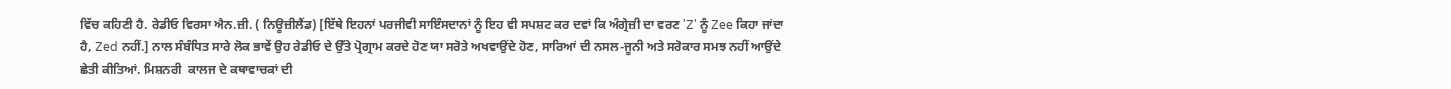ਵਿੱਚ ਕਹਿਣੀ ਹੈ. ਰੇਡੀਓ ਵਿਰਸਾ ਐਨ.ਜ਼ੀ. ( ਨਿਊਜ਼ੀਲੈਂਡ) [ਇੱਥੇ ਇਹਨਾਂ ਪਰਜੀਵੀ ਸਾਇੰਸਦਾਨਾਂ ਨੂੰ ਇਹ ਵੀ ਸਪਸ਼ਟ ਕਰ ਦਵਾਂ ਕਿ ਅੰਗ੍ਰੇਜ਼ੀ ਦਾ ਵਰਣ 'Z' ਨੂੰ Zee ਕਿਹਾ ਜਾਂਦਾ ਹੈ, Zed ਨਹੀਂ.] ਨਾਲ ਸੰਬੰਧਿਤ ਸਾਰੇ ਲੋਕ ਭਾਵੇਂ ਉਹ ਰੇਡੀਓ ਦੇ ਉੱਤੇ ਪ੍ਰੋਗ੍ਰਾਮ ਕਰਦੇ ਹੋਣ ਯਾ ਸਰੋਤੇ ਅਖਵਾਉਂਦੇ ਹੋਣ, ਸਾਰਿਆਂ ਦੀ ਨਸਲ-ਜੂਨੀ ਅਤੇ ਸਰੋਕਾਰ ਸਮਝ ਨਹੀਂ ਆਉਂਦੇ ਛੇਤੀ ਕੀਤਿਆਂ. ਮਿਸ਼ਨਰੀ  ਕਾਲਜ ਦੇ ਕਥਾਵਾਚਕਾਂ ਦੀ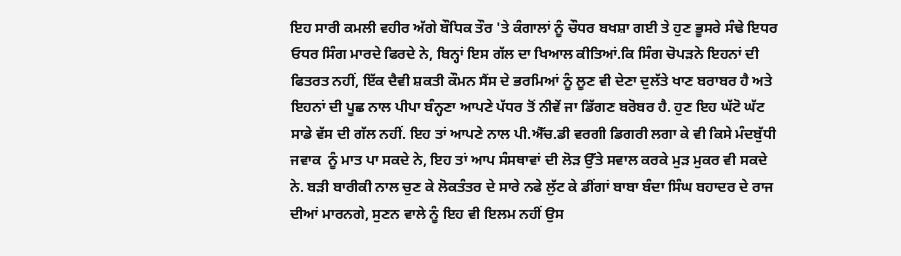ਇਹ ਸਾਰੀ ਕਮਲੀ ਵਹੀਰ ਅੱਗੇ ਬੌਧਿਕ ਤੌਰ 'ਤੇ ਕੰਗਾਲਾਂ ਨੂੰ ਚੌਧਰ ਬਖਸ਼ਾ ਗਈ ਤੇ ਹੁਣ ਭੂਸਰੇ ਸੰਢੇ ਇਧਰ ਓਧਰ ਸਿੰਗ ਮਾਰਦੇ ਫਿਰਦੇ ਨੇ, ਬਿਨ੍ਹਾਂ ਇਸ ਗੱਲ ਦਾ ਖਿਆਲ ਕੀਤਿਆਂ.ਕਿ ਸਿੰਗ ਚੋਪੜਨੇ ਇਹਨਾਂ ਦੀ ਫਿਤਰਤ ਨਹੀਂ, ਇੱਕ ਦੈਵੀ ਸ਼ਕਤੀ ਕੌਮਨ ਸੈਂਸ ਦੇ ਭਰਮਿਆਂ ਨੂੰ ਲੂਣ ਵੀ ਦੇਣਾ ਦੁਲੱਤੇ ਖਾਣ ਬਰਾਬਰ ਹੈ ਅਤੇ ਇਹਨਾਂ ਦੀ ਪੂਛ ਨਾਲ ਪੀਪਾ ਬੰਨ੍ਹਣਾ ਆਪਣੇ ਪੱਧਰ ਤੋਂ ਨੀਵੇਂ ਜਾ ਡਿੱਗਣ ਬਰੋਬਰ ਹੈ. ਹੁਣ ਇਹ ਘੱਟੋ ਘੱਟ ਸਾਡੇ ਵੱਸ ਦੀ ਗੱਲ ਨਹੀਂ. ਇਹ ਤਾਂ ਆਪਣੇ ਨਾਲ ਪੀ.ਐੱਚ.ਡੀ ਵਰਗੀ ਡਿਗਰੀ ਲਗਾ ਕੇ ਵੀ ਕਿਸੇ ਮੰਦਬੁੱਧੀ ਜਵਾਕ  ਨੂੰ ਮਾਤ ਪਾ ਸਕਦੇ ਨੇ, ਇਹ ਤਾਂ ਆਪ ਸੰਸਥਾਵਾਂ ਦੀ ਲੋੜ ਉੱਤੇ ਸਵਾਲ ਕਰਕੇ ਮੁੜ ਮੁਕਰ ਵੀ ਸਕਦੇ ਨੇ. ਬੜੀ ਬਾਰੀਕੀ ਨਾਲ ਚੁਣ ਕੇ ਲੋਕਤੰਤਰ ਦੇ ਸਾਰੇ ਨਫੇ ਲੁੱਟ ਕੇ ਡੀਂਗਾਂ ਬਾਬਾ ਬੰਦਾ ਸਿੰਘ ਬਹਾਦਰ ਦੇ ਰਾਜ ਦੀਆਂ ਮਾਰਨਗੇ, ਸੁਣਨ ਵਾਲੇ ਨੂੰ ਇਹ ਵੀ ਇਲਮ ਨਹੀਂ ਉਸ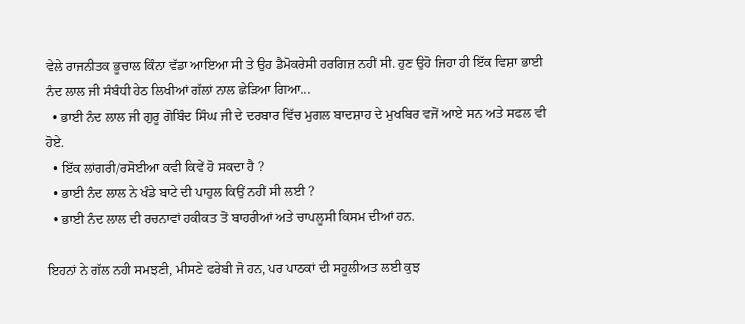ਵੇਲੇ ਰਾਜਨੀਤਕ ਭੂਚਾਲ ਕਿੰਨਾ ਵੱਡਾ ਆਇਆ ਸੀ ਤੇ ਉਹ ਡੈਮੋਕਰੇਸੀ ਹਰਗਿਜ਼ ਨਹੀਂ ਸੀ. ਹੁਣ ਉਹੋ ਜਿਹਾ ਹੀ ਇੱਕ ਵਿਸ਼ਾ ਭਾਈ ਨੰਦ ਲਾਲ ਜੀ ਸੰਬੰਧੀ ਹੇਠ ਲਿਖੀਆਂ ਗੱਲਾਂ ਨਾਲ ਛੇੜਿਆ ਗਿਆ...
  • ਭਾਈ ਨੰਦ ਲਾਲ ਜੀ ਗੁਰੂ ਗੋਬਿੰਦ ਸਿੰਘ ਜੀ ਦੇ ਦਰਬਾਰ ਵਿੱਚ ਮੁਗਲ ਬਾਦਸ਼ਾਹ ਦੇ ਮੁਖਬਿਰ ਵਜੋਂ ਆਏ ਸਨ ਅਤੇ ਸਫਲ ਵੀ ਹੋਏ.
  • ਇੱਕ ਲਾਂਗਰੀ/ਰਸੋਈਆ ਕਵੀ ਕਿਵੇਂ ਹੋ ਸਕਦਾ ਹੈ ?
  • ਭਾਈ ਨੰਦ ਲਾਲ ਨੇ ਖੰਡੇ ਬਾਟੇ ਦੀ ਪਾਹੁਲ ਕਿਉਂ ਨਹੀਂ ਸੀ ਲਈ ?
  • ਭਾਈ ਨੰਦ ਲਾਲ ਦੀ ਰਚਨਾਵਾਂ ਹਕੀਕਤ ਤੋਂ ਬਾਹਰੀਆਂ ਅਤੇ ਚਾਪਲੂਸੀ ਕਿਸਮ ਦੀਆਂ ਹਨ.

ਇਹਨਾਂ ਨੇ ਗੱਲ ਨਹੀ ਸਮਝਣੀ, ਮੀਸਣੇ ਫਰੇਬੀ ਜੋ ਹਨ, ਪਰ ਪਾਠਕਾਂ ਦੀ ਸਹੂਲੀਅਤ ਲਈ ਕੁਝ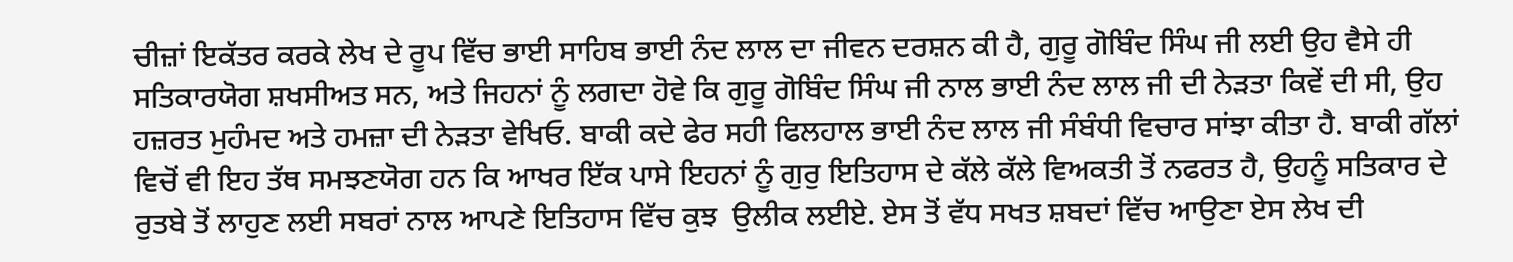ਚੀਜ਼ਾਂ ਇਕੱਤਰ ਕਰਕੇ ਲੇਖ ਦੇ ਰੂਪ ਵਿੱਚ ਭਾਈ ਸਾਹਿਬ ਭਾਈ ਨੰਦ ਲਾਲ ਦਾ ਜੀਵਨ ਦਰਸ਼ਨ ਕੀ ਹੈ, ਗੁਰੂ ਗੋਬਿੰਦ ਸਿੰਘ ਜੀ ਲਈ ਉਹ ਵੈਸੇ ਹੀ ਸਤਿਕਾਰਯੋਗ ਸ਼ਖਸੀਅਤ ਸਨ, ਅਤੇ ਜਿਹਨਾਂ ਨੂੰ ਲਗਦਾ ਹੋਵੇ ਕਿ ਗੁਰੂ ਗੋਬਿੰਦ ਸਿੰਘ ਜੀ ਨਾਲ ਭਾਈ ਨੰਦ ਲਾਲ ਜੀ ਦੀ ਨੇੜਤਾ ਕਿਵੇਂ ਦੀ ਸੀ, ਉਹ ਹਜ਼ਰਤ ਮੁਹੰਮਦ ਅਤੇ ਹਮਜ਼ਾ ਦੀ ਨੇੜਤਾ ਵੇਖਿਓ. ਬਾਕੀ ਕਦੇ ਫੇਰ ਸਹੀ ਫਿਲਹਾਲ ਭਾਈ ਨੰਦ ਲਾਲ ਜੀ ਸੰਬੰਧੀ ਵਿਚਾਰ ਸਾਂਝਾ ਕੀਤਾ ਹੈ. ਬਾਕੀ ਗੱਲਾਂ ਵਿਚੋਂ ਵੀ ਇਹ ਤੱਥ ਸਮਝਣਯੋਗ ਹਨ ਕਿ ਆਖਰ ਇੱਕ ਪਾਸੇ ਇਹਨਾਂ ਨੂੰ ਗੁਰੁ ਇਤਿਹਾਸ ਦੇ ਕੱਲੇ ਕੱਲੇ ਵਿਅਕਤੀ ਤੋਂ ਨਫਰਤ ਹੈ, ਉਹਨੂੰ ਸਤਿਕਾਰ ਦੇ ਰੁਤਬੇ ਤੋਂ ਲਾਹੁਣ ਲਈ ਸਬਰਾਂ ਨਾਲ ਆਪਣੇ ਇਤਿਹਾਸ ਵਿੱਚ ਕੁਝ  ਉਲੀਕ ਲਈਏ. ਏਸ ਤੋਂ ਵੱਧ ਸਖਤ ਸ਼ਬਦਾਂ ਵਿੱਚ ਆਉਣਾ ਏਸ ਲੇਖ ਦੀ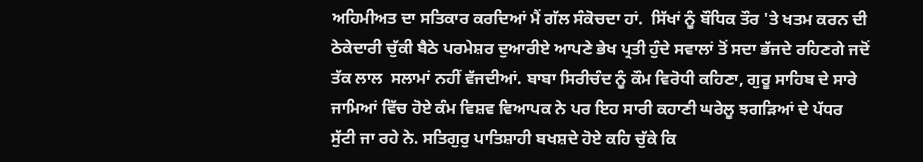ਅਹਿਮੀਅਤ ਦਾ ਸਤਿਕਾਰ ਕਰਦਿਆਂ ਮੈਂ ਗੱਲ ਸੰਕੋਚਦਾ ਹਾਂ.  ਸਿੱਖਾਂ ਨੂੰ ਬੌਧਿਕ ਤੌਰ 'ਤੇ ਖਤਮ ਕਰਨ ਦੀ ਠੇਕੇਦਾਰੀ ਚੁੱਕੀ ਬੈਠੇ ਪਰਮੇਸ਼ਰ ਦੁਆਰੀਏ ਆਪਣੇ ਭੇਖ ਪ੍ਰਤੀ ਹੁੰਦੇ ਸਵਾਲਾਂ ਤੋਂ ਸਦਾ ਭੱਜਦੇ ਰਹਿਣਗੇ ਜਦੋਂ ਤੱਕ ਲਾਲ  ਸਲਾਮਾਂ ਨਹੀਂ ਵੱਜਦੀਆਂ. ਬਾਬਾ ਸਿਰੀਚੰਦ ਨੂੰ ਕੌਮ ਵਿਰੋਧੀ ਕਹਿਣਾ, ਗੁਰੂ ਸਾਹਿਬ ਦੇ ਸਾਰੇ ਜਾਮਿਆਂ ਵਿੱਚ ਹੋਏ ਕੰਮ ਵਿਸ਼ਵ ਵਿਆਪਕ ਨੇ ਪਰ ਇਹ ਸਾਰੀ ਕਹਾਣੀ ਘਰੇਲੂ ਝਗੜਿਆਂ ਦੇ ਪੱਧਰ ਸੁੱਟੀ ਜਾ ਰਹੇ ਨੇ. ਸਤਿਗੁਰੁ ਪਾਤਿਸ਼ਾਹੀ ਬਖਸ਼ਦੇ ਹੋਏ ਕਹਿ ਚੁੱਕੇ ਕਿ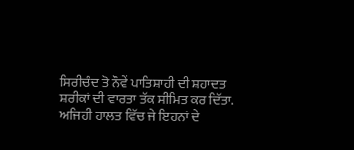ਸਿਰੀਚੰਦ ਤੋ ਨੌਵੇਂ ਪਾਤਿਸ਼ਾਹੀ ਦੀ ਸ਼ਹਾਦਤ ਸ਼ਰੀਕਾਂ ਦੀ ਵਾਰਤਾ ਤੱਕ ਸੀਮਿਤ ਕਰ ਦਿੱਤਾ. ਅਜਿਹੀ ਹਾਲਤ ਵਿੱਚ ਜੇ ਇਹਨਾਂ ਦੇ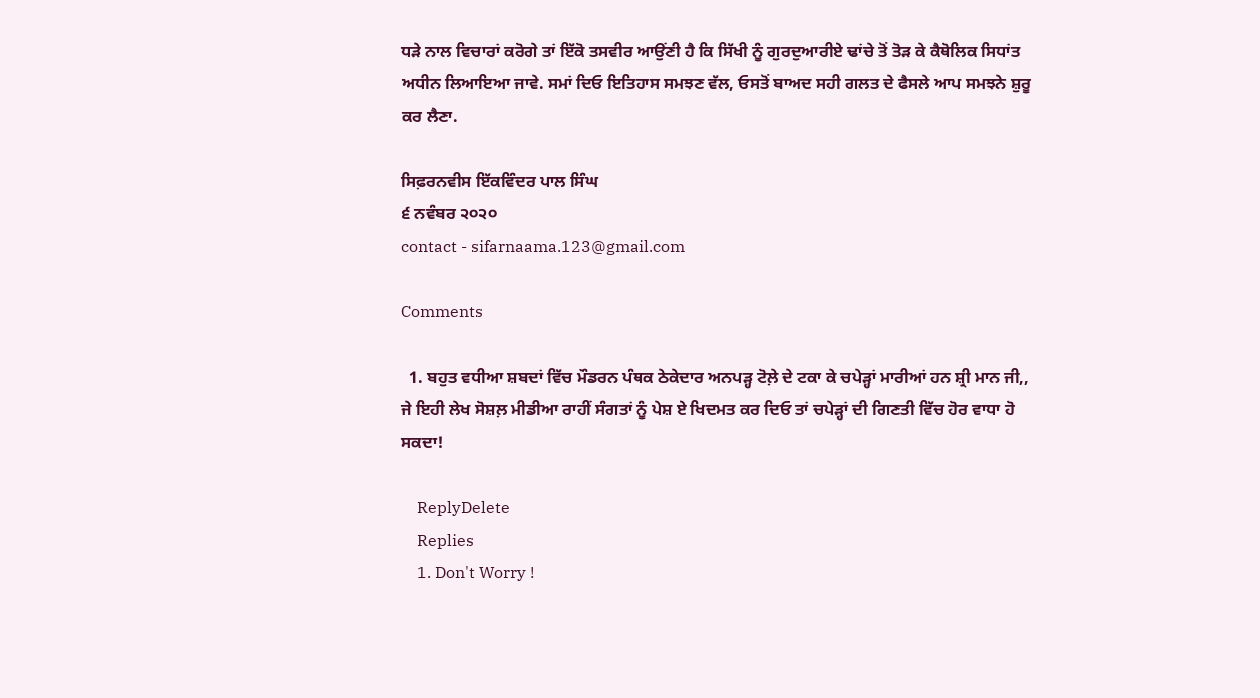ਧੜੇ ਨਾਲ ਵਿਚਾਰਾਂ ਕਰੋਗੇ ਤਾਂ ਇੱਕੋ ਤਸਵੀਰ ਆਉਂਣੀ ਹੈ ਕਿ ਸਿੱਖੀ ਨੂੰ ਗੁਰਦੁਆਰੀਏ ਢਾਂਚੇ ਤੋਂ ਤੋੜ ਕੇ ਕੈਥੋਲਿਕ ਸਿਧਾਂਤ ਅਧੀਨ ਲਿਆਇਆ ਜਾਵੇ. ਸਮਾਂ ਦਿਓ ਇਤਿਹਾਸ ਸਮਝਣ ਵੱਲ, ਓਸਤੋਂ ਬਾਅਦ ਸਹੀ ਗਲਤ ਦੇ ਫੈਸਲੇ ਆਪ ਸਮਝਨੇ ਸ਼ੁਰੂ ਕਰ ਲੈਣਾ.

ਸਿਫ਼ਰਨਵੀਸ ਇੱਕਵਿੰਦਰ ਪਾਲ ਸਿੰਘ
੬ ਨਵੰਬਰ ੨੦੨੦
contact - sifarnaama.123@gmail.com

Comments

  1. ਬਹੁਤ ਵਧੀਆ ਸ਼ਬਦਾਂ ਵਿੱਚ ਮੌਡਰਨ ਪੰਥਕ ਠੇਕੇਦਾਰ ਅਨਪੜ੍ਹ ਟੋਲ਼ੇ ਦੇ ਟਕਾ ਕੇ ਚਪੇੜ੍ਹਾਂ ਮਾਰੀਆਂ ਹਨ ਸ਼੍ਰੀ ਮਾਨ ਜੀ,, ਜੇ ਇਹੀ ਲੇਖ ਸੋਸ਼ਲ਼ ਮੀਡੀਆ ਰਾਹੀਂ ਸੰਗਤਾਂ ਨੂੰ ਪੇਸ਼ ਏ ਖਿਦਮਤ ਕਰ ਦਿਓ ਤਾਂ ਚਪੇੜ੍ਹਾਂ ਦੀ ਗਿਣਤੀ ਵਿੱਚ ਹੋਰ ਵਾਧਾ ਹੋ ਸਕਦਾ!

    ReplyDelete
    Replies
    1. Don't Worry !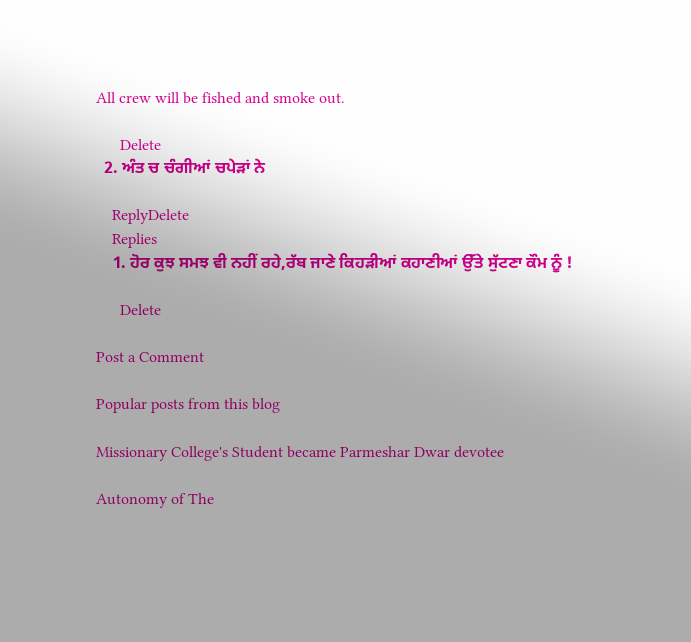All crew will be fished and smoke out.

      Delete
  2. ਅੰਤ ਚ ਚੰਗੀਆਂ ਚਪੇੜਾਂ ਨੇ

    ReplyDelete
    Replies
    1. ਹੋਰ ਕੁਝ ਸਮਝ ਵੀ ਨਹੀਂ ਰਹੇ,ਰੱਬ ਜਾਣੇ ਕਿਹੜੀਆਂ ਕਹਾਣੀਆਂ ਉੱਤੇ ਸੁੱਟਣਾ ਕੌਮ ਨੂੰ !

      Delete

Post a Comment

Popular posts from this blog

Missionary College's Student became Parmeshar Dwar devotee

Autonomy of The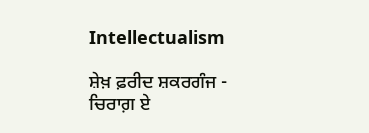Intellectualism

ਸ਼ੇਖ਼ ਫ਼ਰੀਦ ਸ਼ਕਰਗੰਜ - ਚਿਰਾਗ਼ ਏ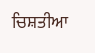ਚਿਸ਼ਤੀਆ